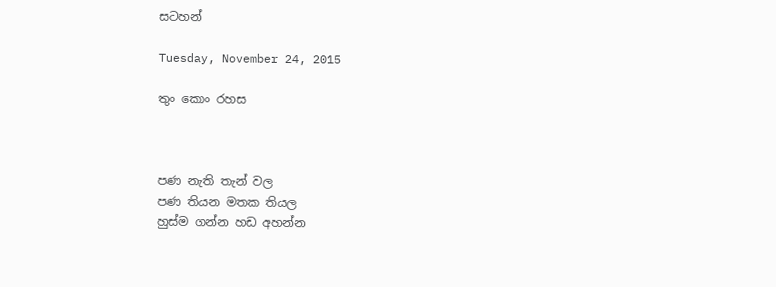සටහන්

Tuesday, November 24, 2015

තුං කොං රහස



පණ නැති තැන් වල
පණ තියන මතක තියල
හුස්ම ගන්න හඩ අහන්න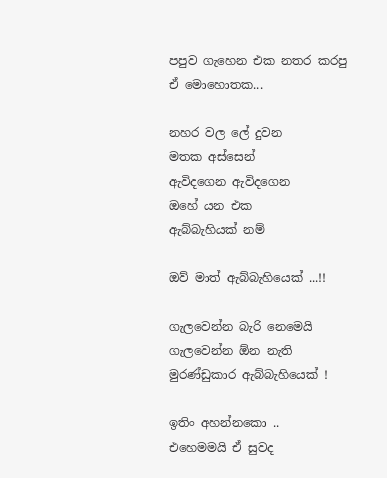පපුව ගැහෙන එක නතර කරපු
ඒ මොහොතක...

නහර වල ලේ දුවන
මතක අස්සෙන්
ඇවිදගෙන ඇවිදගෙන
ඔහේ යන එක
ඇබ්බැහියක් නම්

ඔව් මාත් ඇබ්බැහියෙක් ...!!

ගැලවෙන්න බැරි නෙමෙයි
ගැලවෙන්න ඕන නැති
මුරණ්ඩුකාර ඇබ්බැහියෙක් !

ඉතිං අහන්නකො ..
එහෙමමයි ඒ සුවද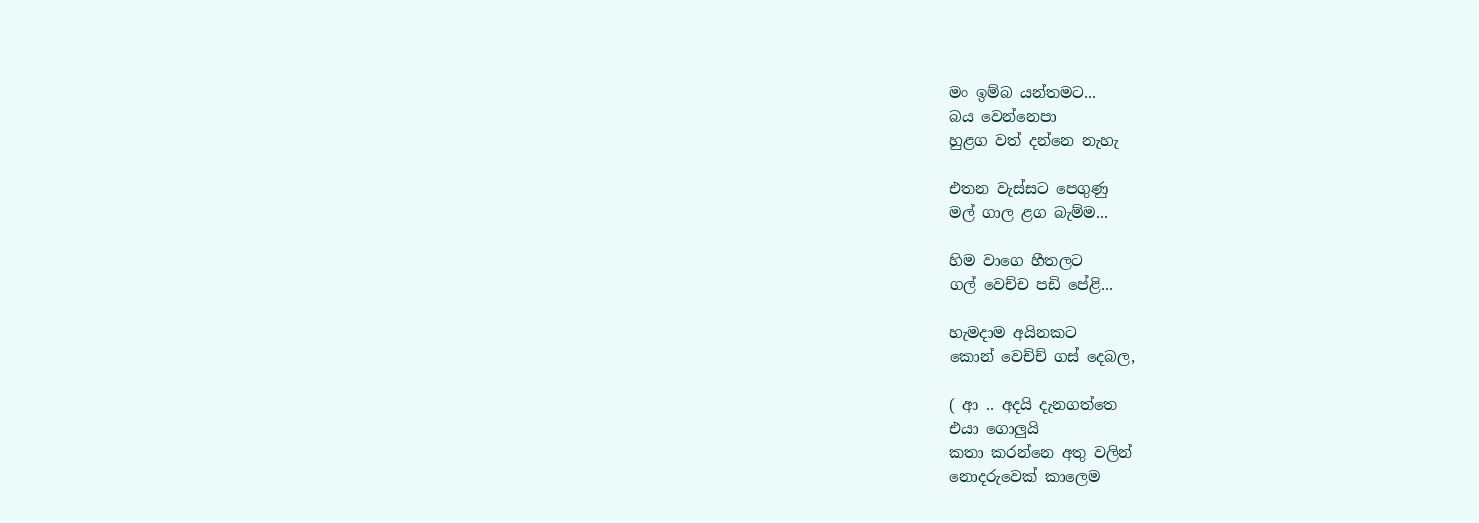මං ඉම්බ යන්තමට...
බය වෙන්නෙපා
හුළග වත් දන්නෙ නැහැ

එතන වැස්සට පෙගුණු
මල් ගාල ළග බැම්ම...

හිම වාගෙ හීතලට
ගල් වෙච්ච පඩි පේළි...

හැමදාම අයිනකට
කොන් වෙච්ච් ගස් දෙබල,

( ආ .. අදයි දැනගත්තෙ
එයා ගොලුයි
කතා කරන්නෙ අතු වලින්
නොදරුවෙක් කාලෙම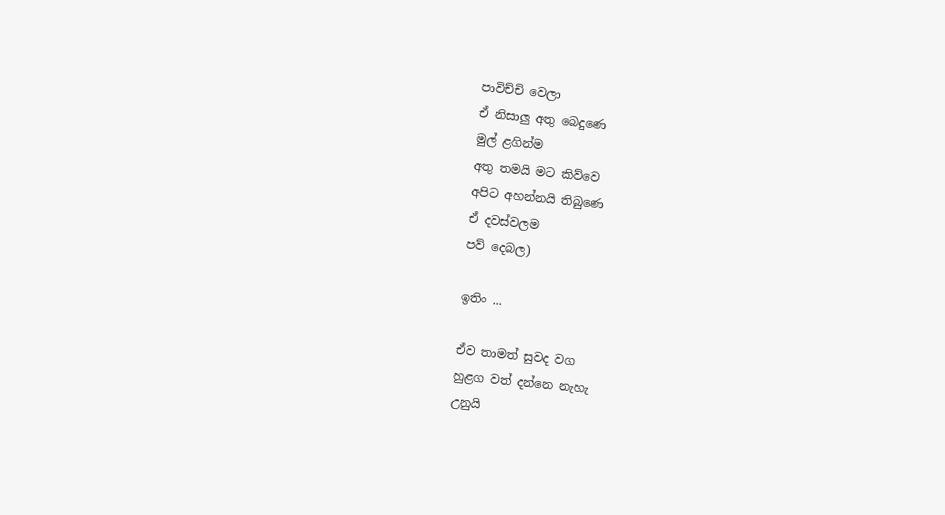පාවිච්චි වෙලා
ඒ නිසාලු අතු බෙදුණෙ
මුල් ළගින්ම
අතු තමයි මට කිව්වෙ
අපිට අහන්නයි තිබුණෙ
ඒ දවස්වලම
පව් දෙබල)

ඉතිං ...

ඒව තාමත් සුවද වග
හුළග වත් දන්නෙ නැහැ
උනුයි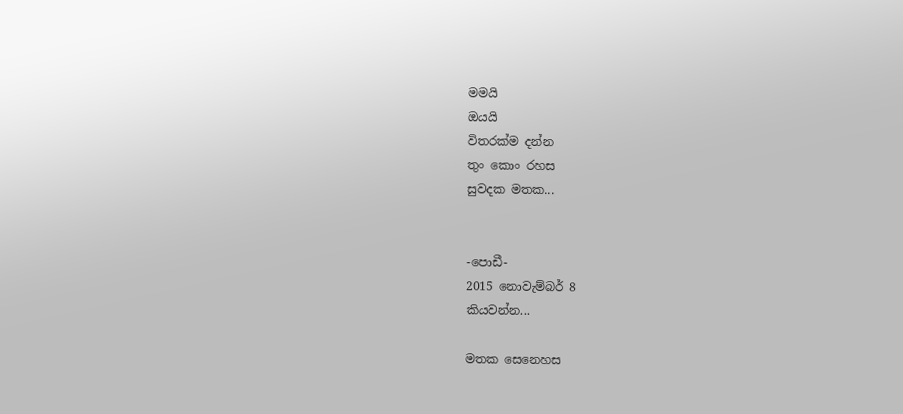මමයි
ඔයයි
විතරක්ම දන්න
තුං කොං රහස
සුවදක මතක...


-පොඩී-
2015 නොවැම්බර් 8
කියවන්න...

මතක සෙනෙහස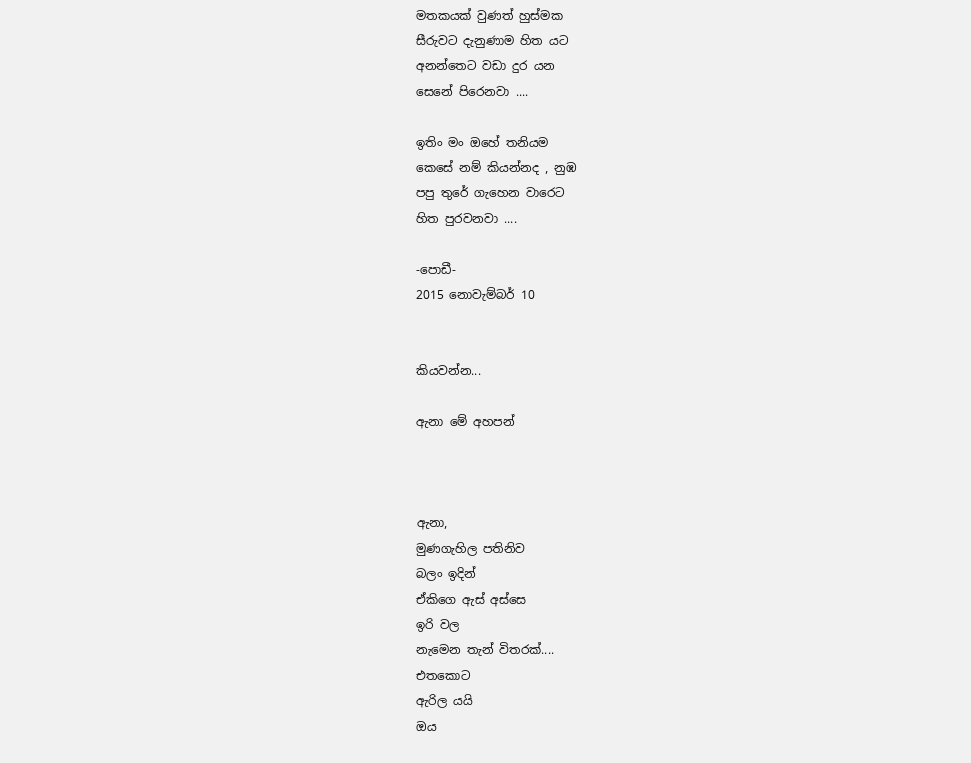මතකයක් වුණත් හුස්මක
සීරුවට දැනුණාම හිත යට
අනන්තෙට වඩා දුර යන
සෙනේ පිරෙනවා ....

ඉතිං මං ඔහේ තනියම
කෙසේ නම් කියන්නද , නුඹ
පපු තුරේ ගැහෙන වාරෙට
හිත පුරවනවා ....

-පොඩී-
2015 නොවැම්බර් 10


කියවන්න...

ඇනා මේ අහපන්



ඇනා,
මුණගැහිල පතිනිව
බලං ඉදින්
ඒකිගෙ ඇස් අස්සෙ
ඉරි වල
නැමෙන තැන් විතරක්....
එතකොට
ඇරිල යයි
ඔය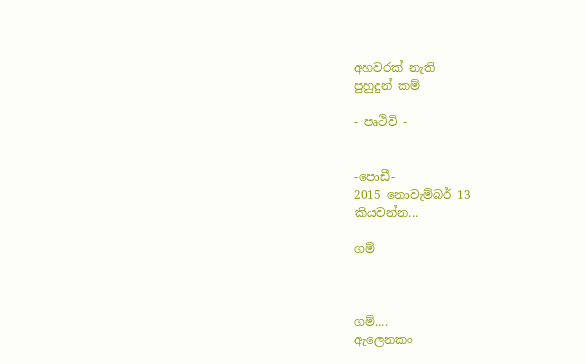අහවරක් නැති
පුහුදුන් කම්

- පෘථිවි -


-පොඩී-
2015 නොවැම්බර් 13
කියවන්න...

ගම්



ගම්....
ඇලෙනකං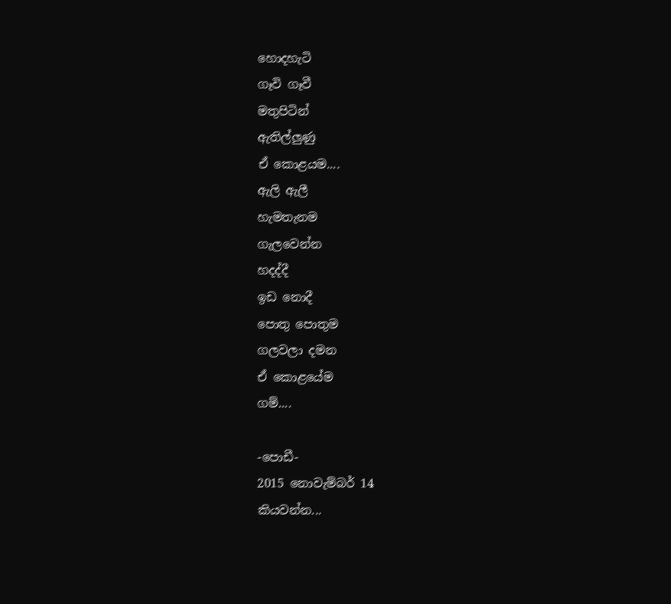හොදහැටි
ගෑවි ගෑවී
මතුපිටින්
ඇතිල්ලුණු
ඒ කොළයම....
ඇලි ඇලී
හැමතැනම
ගැලවෙන්න
හදද්දී
ඉඩ නොදී
පොතු පොතුම
ගලවලා දමන
ඒ කොළයේම
ගම්....

-පොඩී-
2015 නොවැම්බර් 14
කියවන්න...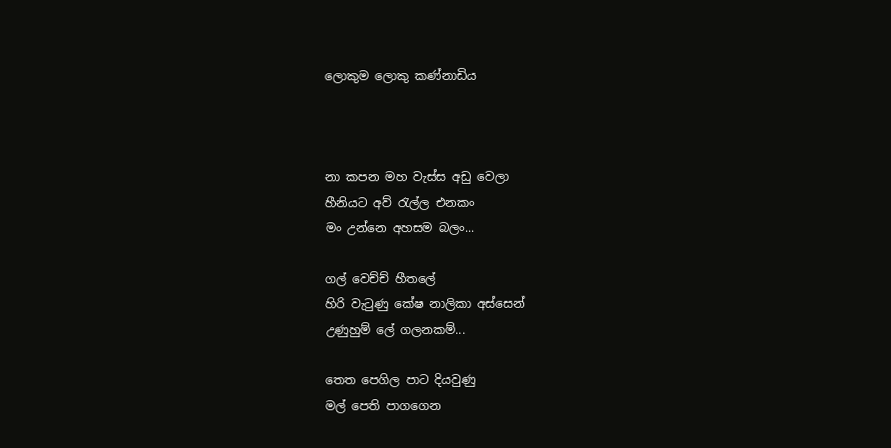ලොකුම ලොකු කණ්නාඩිය



නා කපන මහ වැස්ස අඩු වෙලා
හීනියට අව් රැල්ල එනකං
මං උන්නෙ අහසම බලං...

ගල් වෙච්ච් හීතලේ
හිරි වැටුණු කේෂ නාලිකා අස්සෙන්
උණුහුම් ලේ ගලනකම්...

තෙත පෙගිල පාට දියවුණු
මල් පෙති පාගගෙන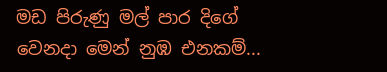මඩ පිරුණු මල් පාර දිගේ
වෙනදා මෙන් නුඹ එනකම්...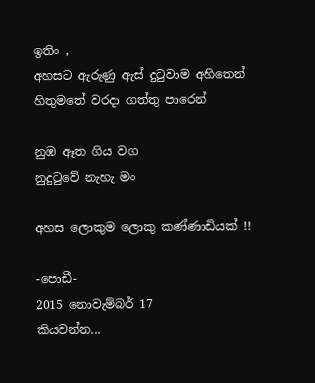ඉතිං ,
අහසට ඇරුණු ඇස් දුටුවාම අහිතෙන්
හිතුමතේ වරදා ගත්තු පාරෙන්

නුඹ ඈත ගිය වග
නුදුටුවේ නැහැ මං

අහස ලොකුම ලොකු කණ්ණාඩියක් !!

-පොඩී-
2015 නොවැම්බර් 17
කියවන්න...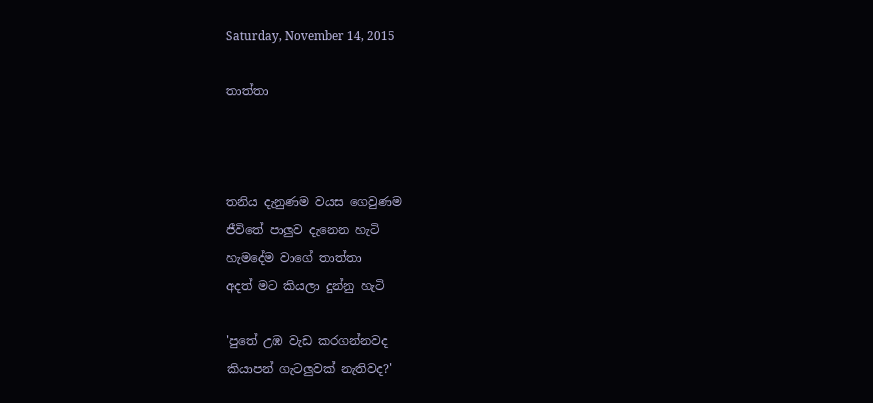Saturday, November 14, 2015

තාත්තා



තනිය දැනුණම වයස ගෙවුණම
ජීවිතේ පාලුව දැනෙන හැටි
හැමදේම වාගේ තාත්තා
අදත් මට කියලා දුන්නු හැටි

'පුතේ උඹ වැඩ කරගන්නවද
කියාපන් ගැටලුවක් නැතිවද?'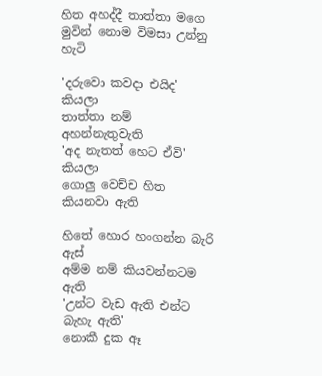හිත අහද්දී තාත්තා මගෙ
මුවින් නොම විමසා උන්නු හැටි

'දරුවො කවදා එයිද' කියලා
තාත්තා නම් අහන්නැතුවැති
'අද නැතත් හෙට ඒවි' කියලා
ගොලු වෙච්ච හිත කියනවා ඇති

හිතේ හොර හංගන්න බැරි ඇස්
අම්ම නම් කියවන්නටම ඇති
'උන්ට වැඩ ඇති එන්ට බැහැ ඇති'
නොකී දුක ඈ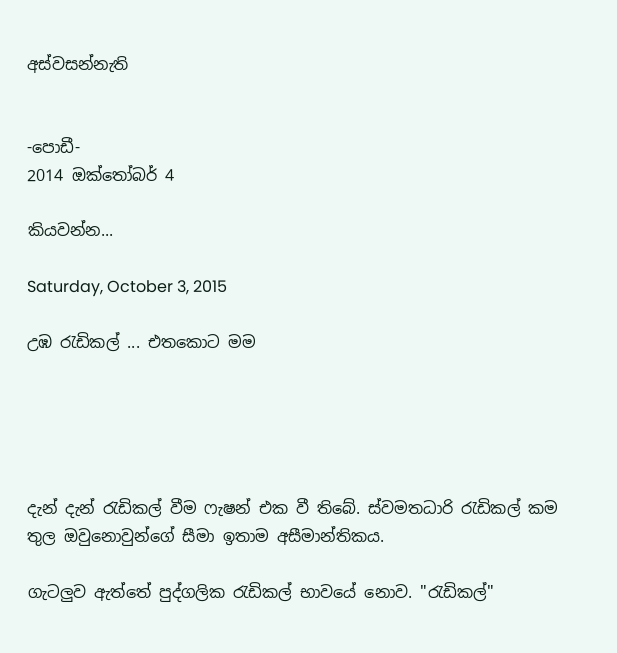අස්වසන්නැති


-පොඩී-
2014 ඔක්තෝබර් 4

කියවන්න...

Saturday, October 3, 2015

උඹ රැඩිකල් ... එතකොට මම





දැන් දැන් රැඩිකල් වීම ෆැෂන් එක වී තිබේ. ස්වමතධාරි රැඩිකල් කම තුල ඔවුනොවුන්ගේ සීමා ඉතාම අසීමාන්තිකය.

ගැටලුව ඇත්තේ පුද්ගලික රැඩිකල් භාවයේ නොව. "රැඩිකල්"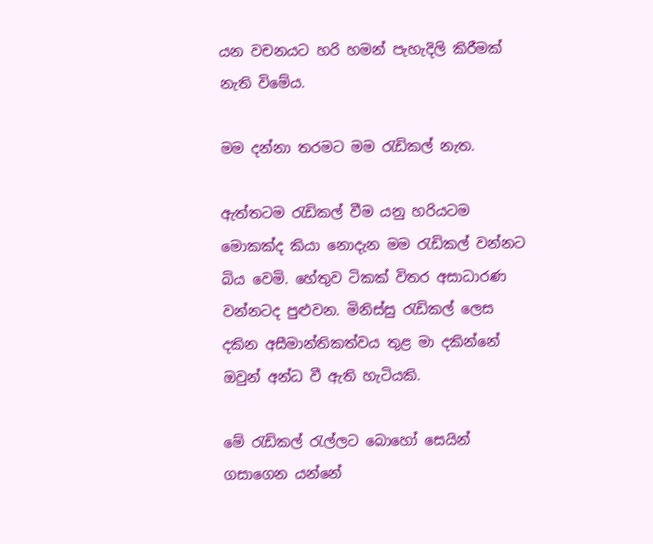යන වචනයට හරි හමන් පැහැදිලි කිරීමක් නැති විමේය.

මම දන්නා තරමට මම රැඩිකල් නැත.

ඇත්තටම රැඩිකල් වීම යනු හරියටම මොකක්ද කියා නොදැන මම රැඩිකල් වන්නට බිය වෙමි. හේතුව ටිකක් විතර අසාධාරණ වන්නටද පුළුවන. මිනිස්සු රැඩිකල් ලෙස දකින අසීමාන්තිකත්වය තුළ මා දකින්නේ ඔවුන් අන්ධ වී ඇති හැටියකි.

මේ රැඩිකල් රැල්ලට බොහෝ සෙයින් ගසාගෙන යන්නේ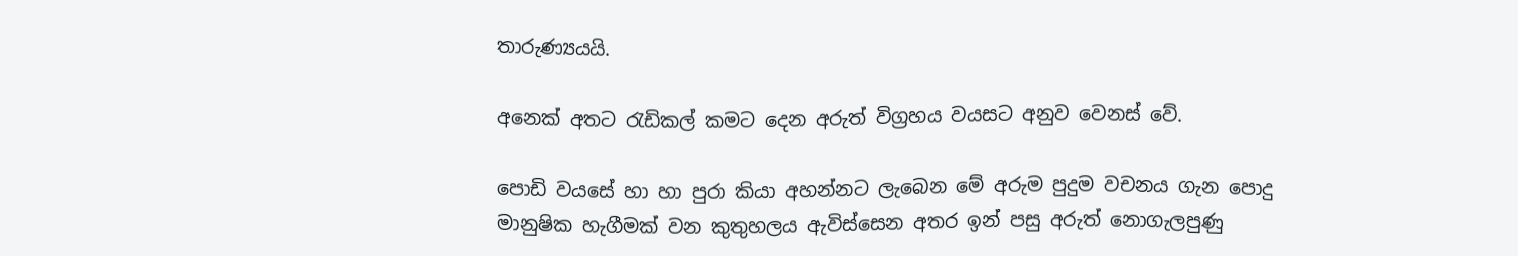තාරුණ්‍යයයි.

අනෙක් අතට රැඩිකල් කමට දෙන අරුත් විග්‍රහය වයසට අනුව වෙනස් වේ.

පොඩි වයසේ හා හා පුරා කියා අහන්නට ලැබෙන මේ අරුම පුදුම වචනය ගැන පොදු මානුෂික හැගීමක් වන කුතුහලය ඇවිස්සෙන අතර ඉන් පසු අරුත් නොගැලපුණු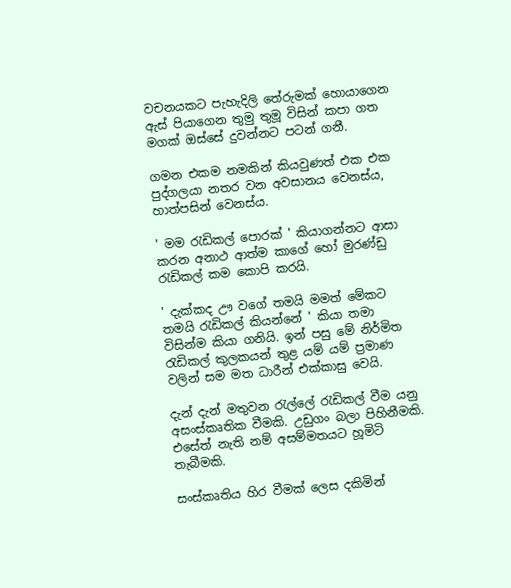වචනයකට පැහැදිලි තේරුමක් හොයාගෙන ඇස් පියාගෙන තුමු තුමූ විසින් කපා ගත මගක් ඔස්සේ දුවන්නට පටන් ගනී.

ගමන එකම නමකින් කියවුණත් එක එක පුද්ගලයා නතර වන අවසානය වෙනස්ය, හාත්පසින් වෙනස්ය.

' මම රැඩිකල් පොරක් ' කියාගන්නට ආසා කරන අනාථ ආත්ම කාගේ හෝ මුරණ්ඩු රැඩිකල් කම කොපි කරයි.

' දැක්කද ඌ වගේ තමයි මමත් මේකට තමයි රැඩිකල් කියන්නේ ' කියා තමා විසින්ම කියා ගනියි. ඉන් පසු මේ නිර්මිත රැඩිකල් කුලකයන් තුළ යම් යම් ප්‍රමාණ වලින් සම මත ධාරීන් එක්කාසු වෙයි.

දැන් දැන් මතුවන රැල්ලේ රැඩිකල් වීම යනු අසංස්කෘතික වීමකි. උඩුගං බලා පිහිනීමකි. එසේත් නැති නම් අසම්මතයට හූමිටි තැබීමකි.

සංස්කෘතිය හිර වීමක් ලෙස දකිමින්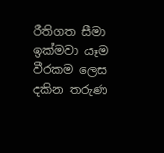රීතිගත සීමා ඉක්මවා යෑම වීරකම ලෙස දකින තරුණ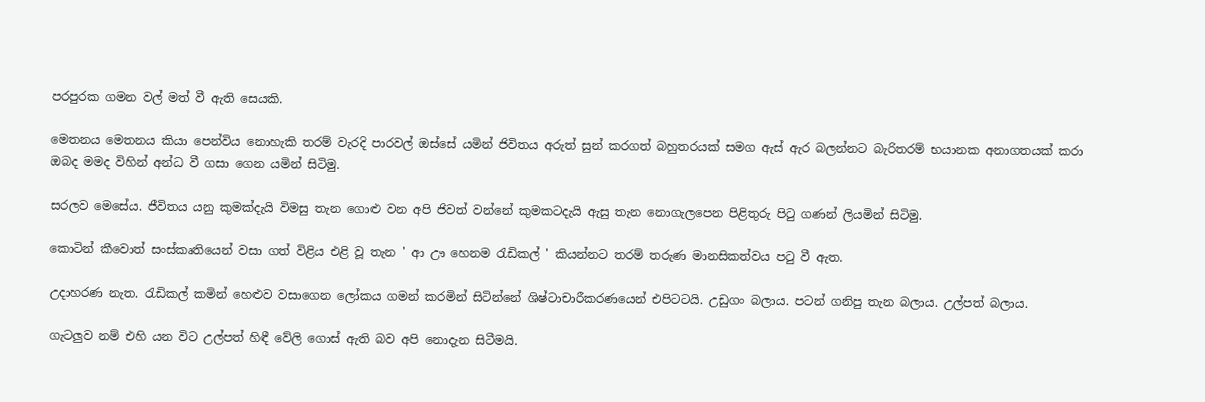පරපුරක ගමන වල් මත් වී ඇති සෙයකි.

මෙතනය මෙතනය කියා පෙන්විය නොහැකි තරම් වැරදි පාරවල් ඔස්සේ යමින් ජිවිතය අරුත් සුන් කරගත් බහුතරයක් සමග ඇස් ඇර බලන්නට බැරිතරම් භයානක අනාගතයක් කරා ඔබද මමද විහින් අන්ධ වී ගසා ගෙන යමින් සිටිමු.

සරලව මෙසේය. ජීවිතය යනු කුමක්දැයි විමසු තැන ගොළු වන අපි ජිවත් වන්නේ කුමකටදැයි ඇසු තැන නොගැලපෙන පිළිතුරු පිටු ගණන් ලියමින් සිටිමු.

කොටින් කීවොත් සංස්කෘතියෙන් වසා ගත් විළිය එළි වූ තැන ' ආ ඌ හෙනම රැඩිකල් ' කියන්නට තරම් තරුණ මානසිකත්වය පටු වී ඇත.

උදාහරණ නැත. රැඩිකල් කමින් හෙළුව වසාගෙන ලෝකය ගමන් කරමින් සිටින්නේ ශිෂ්ටාචාරීකරණයෙන් එපිටටයි. උඩුගං බලාය. පටන් ගනිපු තැන බලාය. උල්පත් බලාය.

ගැටලුව නම් එහි යන විට උල්පත් හිඳී වේලි ගොස් ඇති බව අපි නොදැන සිටීමයි.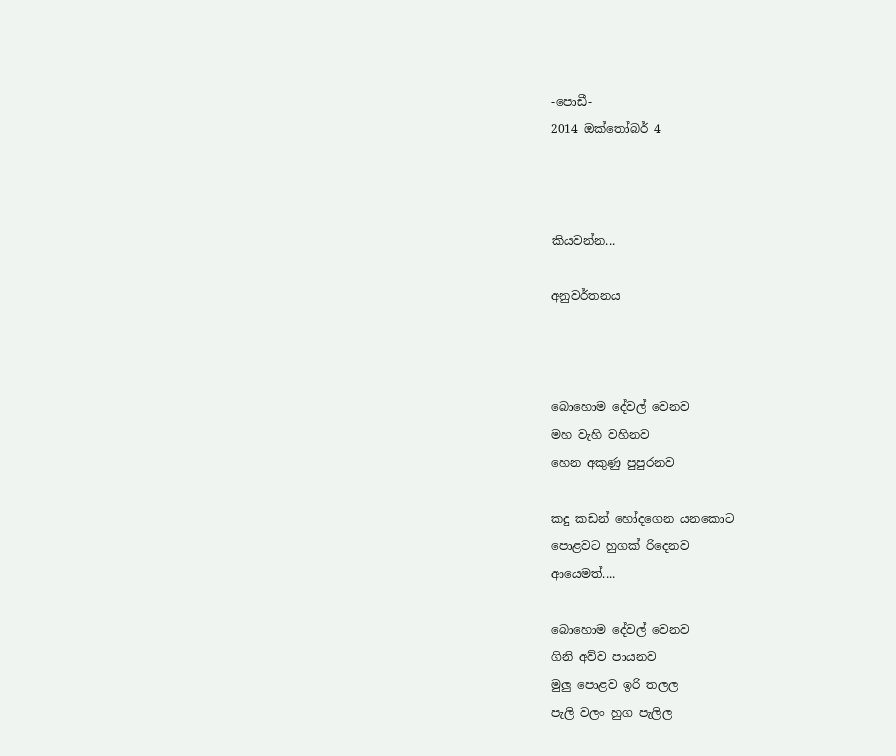-පොඩී-
2014 ඔක්තෝබර් 4



කියවන්න...

අනුවර්තනය



බොහොම දේවල් වෙනව
මහ වැහි වහිනව
හෙන අකුණු පුපුරනව

කදු කඩන් හෝදගෙන යනකොට
පොළවට හුගක් රිදෙනව
ආයෙමත්....

බොහොම දේවල් වෙනව
ගිනි අව්ව පායනව
මුලු පොළව ඉරි තලල
පැලි වලං හුග පැලිල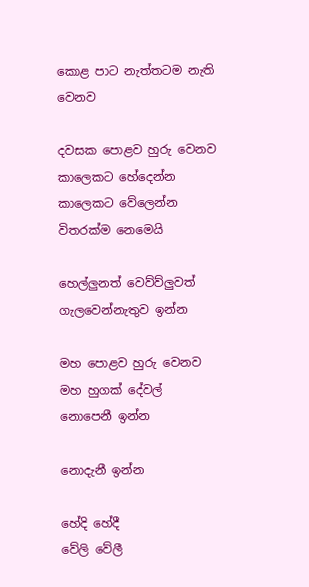කොළ පාට නැත්තටම නැති වෙනව

දවසක පොළව හුරු වෙනව
කාලෙකට හේදෙන්න
කාලෙකට වේලෙන්න
විතරක්ම නෙමෙයි

හෙල්ලුනත් වෙව්ව්ලුවත්
ගැලවෙන්නැතුව ඉන්න

මහ පොළව හුරු වෙනව
මහ හුගක් දේවල්
නොපෙනී ඉන්න

නොදැනී ඉන්න

හේදි හේදී
වේලි වේලී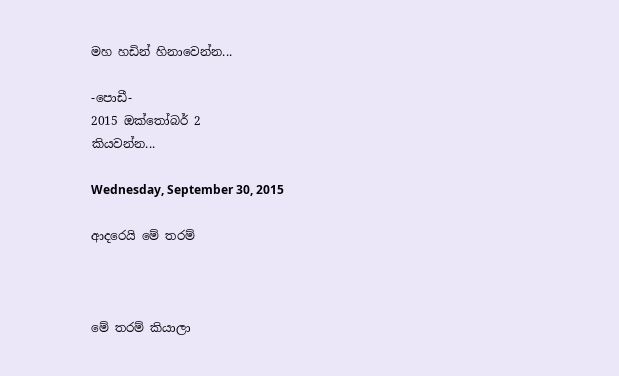මහ හඩින් හිනාවෙන්න...

-පොඩී-
2015 ඔක්තෝබර් 2
කියවන්න...

Wednesday, September 30, 2015

ආදරෙයි මේ තරම්



මේ තරම් කියාලා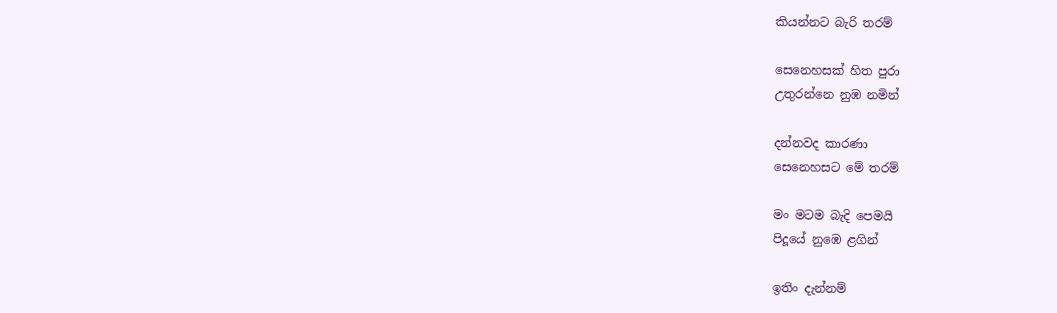කියන්නට බැරි තරම්

සෙනෙහසක් හිත පුරා
උතුරන්නෙ නුඹ නමින්

දන්නවද කාරණා
සෙනෙහසට මේ තරම්

මං මටම බැදි පෙමයි
පිදූයේ නුඹෙ ළගින්

ඉතිං දැන්නම්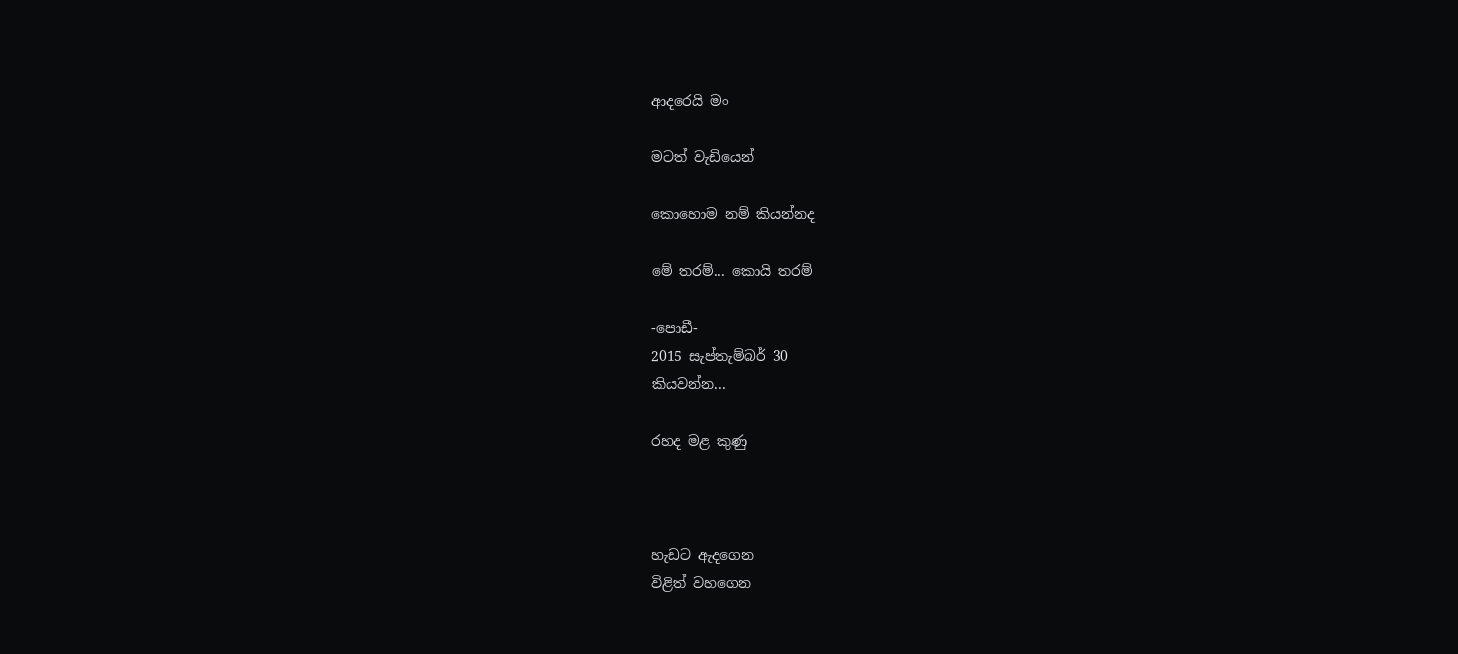ආදරෙයි මං

මටත් වැඩියෙන්

කොහොම නම් කියන්නද

මේ තරම්... කොයි තරම්

-පොඩී-
2015 සැප්තැම්බර් 30
කියවන්න...

රහද මළ කුණු



හැඩට ඇදගෙන
විළිත් වහගෙන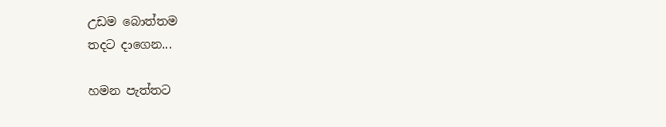උඩම බොත්තම
තදට දාගෙන...

හමන පැත්තට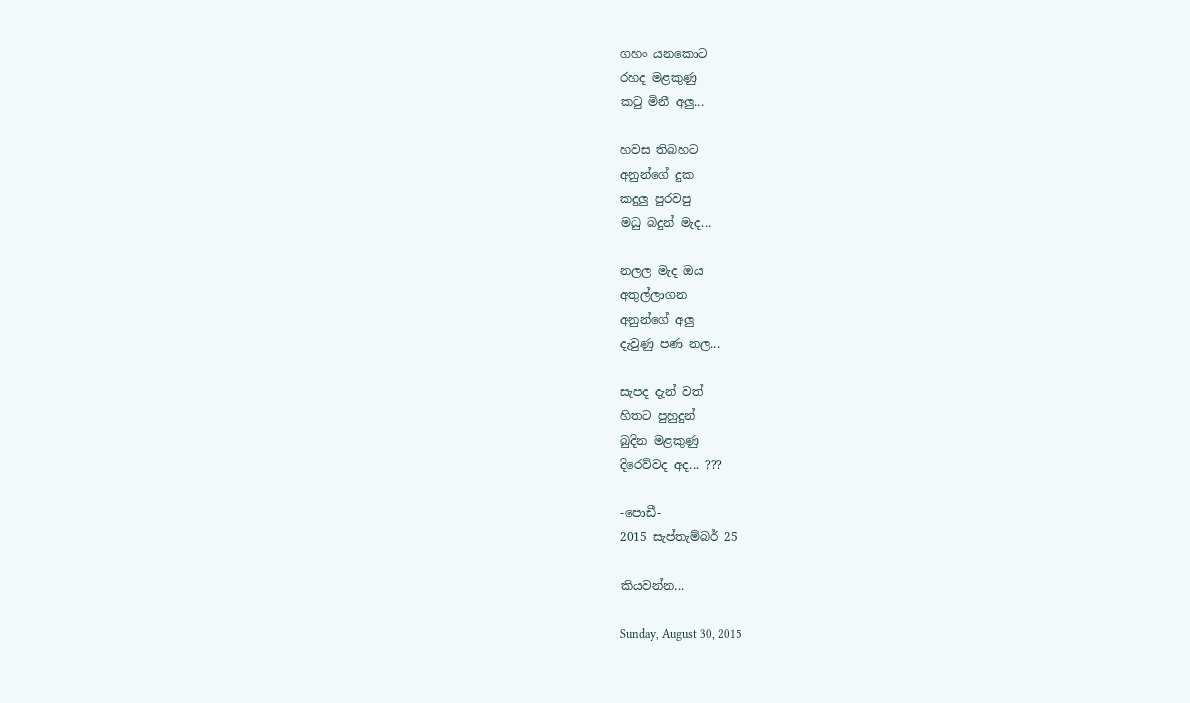ගහං යනකොට
රහද මළකුණු
කටු මිනී අලු...

හවස තිබහට
අනුන්ගේ දුක
කදුලු පුරවපු
මධු බදුන් මැද...

නලල මැද ඔය
අතුල්ලාගන
අනුන්ගේ අලු
දැවුණු පණ නල...

සැපද දැන් වත්
හිතට පුහුදුන්
බුදින මළකුණු
දිරෙව්වද අද... ???

-පොඩී-
2015 සැප්තැම්බර් 25

කියවන්න...

Sunday, August 30, 2015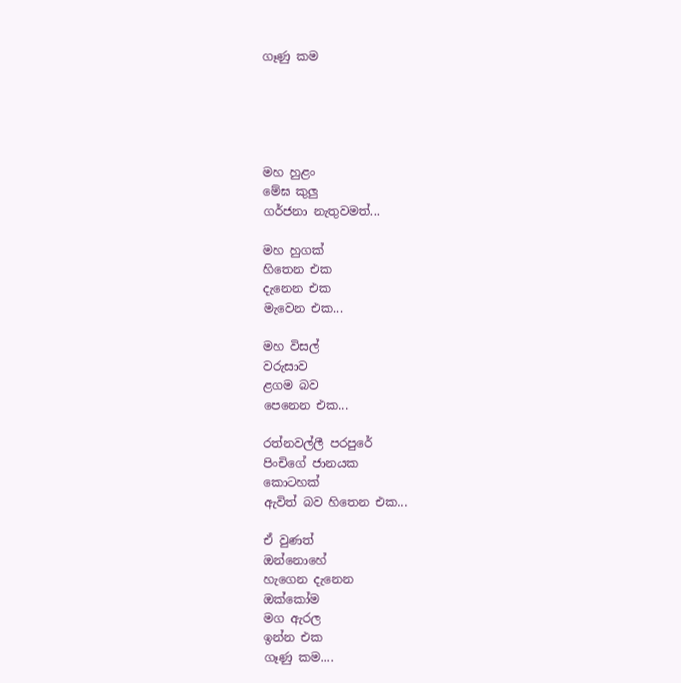ගෑණු කම





මහ හුළං
මේඝ කුලු
ගර්ජනා නැතුවමත්...

මහ හුගක්
හිතෙන එක
දැනෙන එක
මැවෙන එක...

මහ විසල්
වරුසාව
ළගම බව
පෙනෙන එක...

රත්නවල්ලී පරපුරේ
පිංචිගේ ජානයක
කොටහක්
ඇවිත් බව හිතෙන එක...

ඒ වුණත්
ඔන්නොහේ
හැගෙන දැනෙන
ඔක්කෝම
මග ඇරල
ඉන්න එක
ගෑණු කම....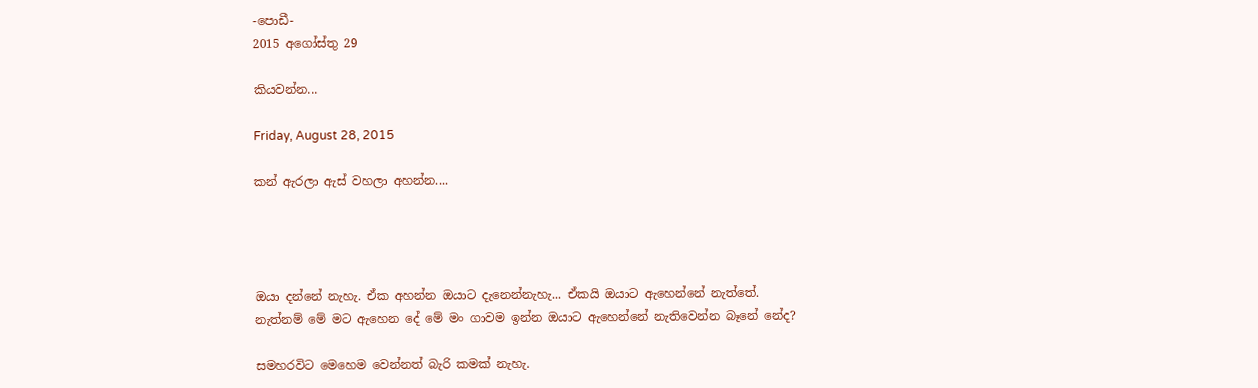-පොඩී-
2015 අගෝස්තු 29

කියවන්න...

Friday, August 28, 2015

කන් ඇරලා ඇස් වහලා අහන්න....




ඔයා දන්නේ නැහැ. ඒක අහන්න ඔයාට දැනෙන්නැහැ... ඒකයි ඔයාට ඇහෙන්නේ නැත්තේ. නැත්නම් මේ මට ඇහෙන දේ මේ මං ගාවම ඉන්න ඔයාට ඇහෙන්නේ නැතිවෙන්න බෑනේ නේද?

සමහරවිට මෙහෙම වෙන්නත් බැරි කමක් නැහැ.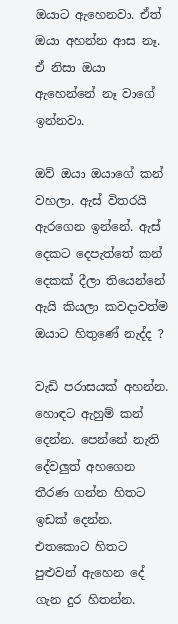ඔයාට ඇහෙනවා. ඒත් ඔයා අහන්න ආස නෑ. ඒ නිසා ඔයා ඇහෙන්නේ නෑ වාගේ ඉන්නවා.

ඔව් ඔයා ඔයාගේ කන් වහලා. ඇස් විතරයි ඇරගෙන ඉන්නේ. ඇස් දෙකට දෙපැත්තේ කන් දෙකක් දීලා තියෙන්නේ ඇයි කියලා කවදාවත්ම ඔයාට හිතුණේ නැද්ද ?

වැඩි පරාසයක් අහන්න. හොඳට ඇහුම් කන් දෙන්න. පෙන්නේ නැති දේවලුත් අහගෙන තීරණ ගන්න හිතට ඉඩක් දෙන්න. එතකොට හිතට පුළුවන් ඇහෙන දේ ගැන දුර හිතන්න.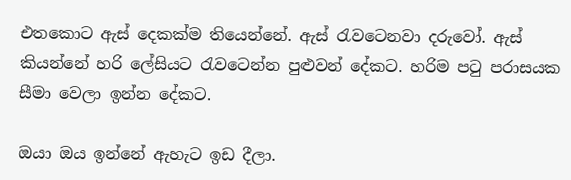එතකොට ඇස් දෙකක්ම තියෙන්නේ. ඇස් රැවටෙනවා දරුවෝ. ඇස් කියන්නේ හරි ලේසියට රැවටෙන්න පුළුවන් දේකට. හරිම පටු පරාසයක සීමා වෙලා ඉන්න දේකට.

ඔයා ඔය ඉන්නේ ඇහැට ඉඩ දීලා.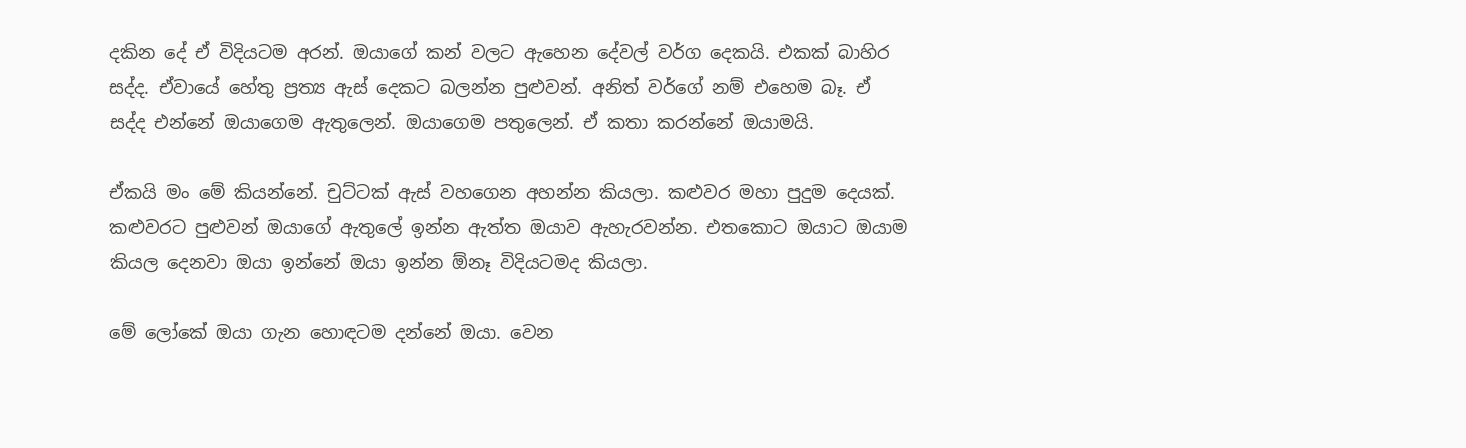දකින දේ ඒ විදියටම අරන්. ඔයාගේ කන් වලට ඇහෙන දේවල් වර්ග දෙකයි. එකක් බාහිර සද්ද. ඒවායේ හේතු ප්‍රත්‍ය ඇස් දෙකට බලන්න පුළුවන්. අනිත් වර්ගේ නම් එහෙම බෑ. ඒ සද්ද එන්නේ ඔයාගෙම ඇතුලෙන්. ඔයාගෙම පතුලෙන්. ඒ කතා කරන්නේ ඔයාමයි.

ඒකයි මං මේ කියන්නේ. චුට්ටක් ඇස් වහගෙන අහන්න කියලා. කළුවර මහා පුදුම දෙයක්. කළුවරට පුළුවන් ඔයාගේ ඇතුලේ ඉන්න ඇත්ත ඔයාව ඇහැරවන්න. එතකොට ඔයාට ඔයාම කියල දෙනවා ඔයා ඉන්නේ ඔයා ඉන්න ඕනෑ විදියටමද කියලා.

මේ ලෝකේ ඔයා ගැන හොඳටම දන්නේ ඔයා. වෙන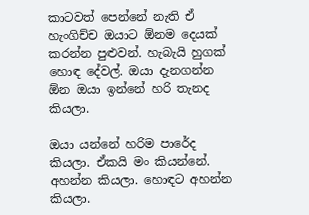කාටවත් පෙන්නේ නැති ඒ හැංගිච්ච ඔයාට ඕනම දෙයක් කරන්න පුළුවන්. හැබැයි හුගක් හොඳ දේවල්. ඔයා දැනගන්න ඕන ඔයා ඉන්නේ හරි තැනද කියලා.

ඔයා යන්නේ හරිම පාරේද කියලා. ඒකයි මං කියන්නේ. අහන්න කියලා. හොඳට අහන්න කියලා.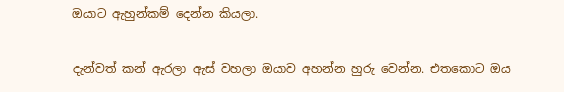ඔයාට ඇහුන්කම් දෙන්න කියලා.

දැන්වත් කන් ඇරලා ඇස් වහලා ඔයාව අහන්න හුරු වෙන්න. එතකොට ඔය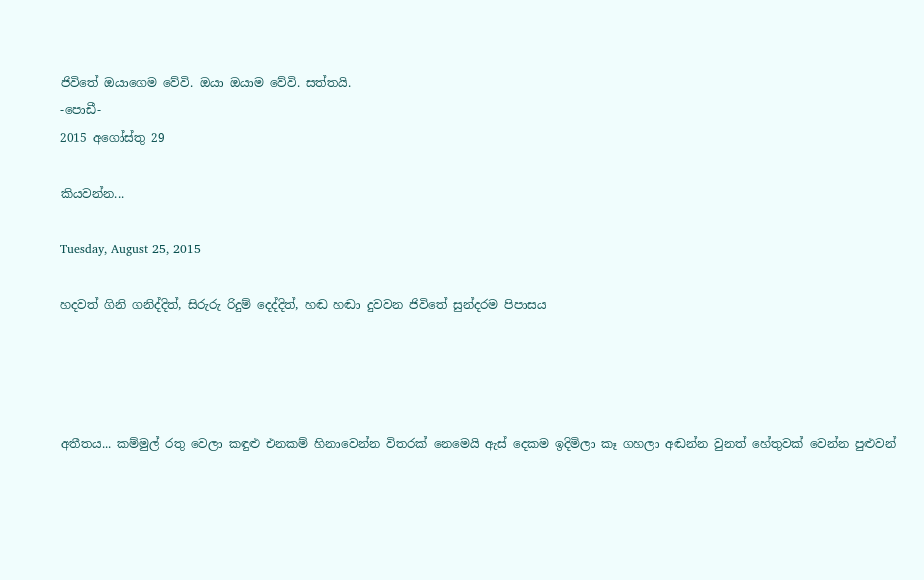ජිවිතේ ඔයාගෙම වේවි. ඔයා ඔයාම වේවි. සත්තයි.
-පොඩී-
2015 අගෝස්තු 29

කියවන්න...

Tuesday, August 25, 2015

හදවත් ගිනි ගනිද්දිත්, සිරුරු රිදුම් දෙද්දිත්, හඬ හඬා දුවවන ජිවිතේ සුන්දරම පිපාසය




අතීතය... කම්මුල් රතු වෙලා කඳුළු එනකම් හිනාවෙන්න විතරක් නෙමෙයි ඇස් දෙකම ඉදිමිලා කෑ ගහලා අඬන්න වුනත් හේතුවක් වෙන්න පුළුවන්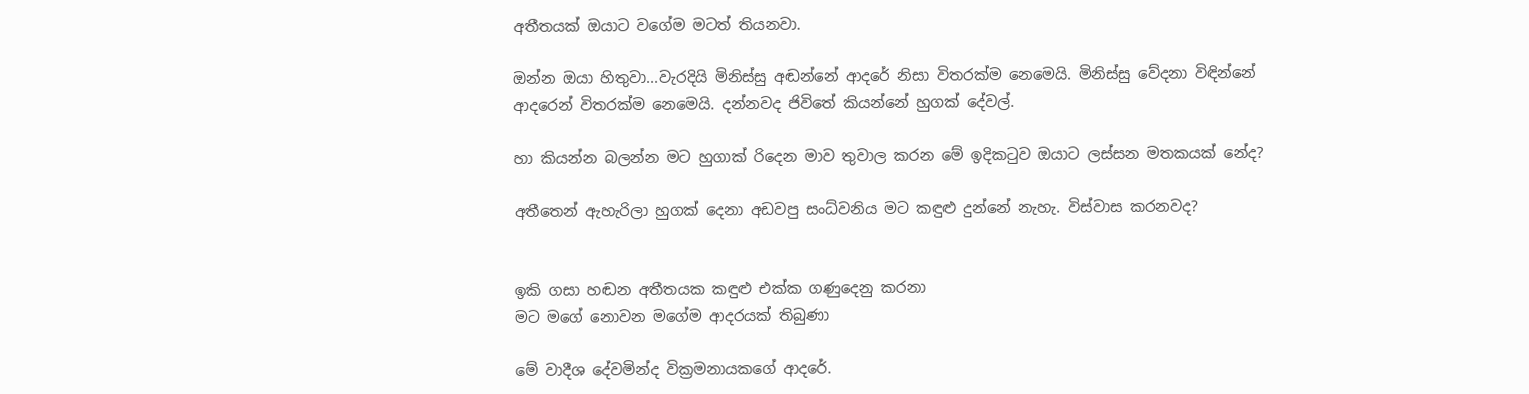අතීතයක් ඔයාට වගේම මටත් තියනවා.

ඔන්න ඔයා හිතුවා...වැරදියි මිනිස්සු අඬන්නේ ආදරේ නිසා විතරක්ම නෙමෙයි. මිනිස්සු වේදනා විඳින්නේ ආදරෙන් විතරක්ම නෙමෙයි. දන්නවද ජිවිතේ කියන්නේ හුගක් දේවල්.

හා කියන්න බලන්න මට හුගාක් රිදෙන මාව තුවාල කරන මේ ඉදිකටුව ඔයාට ලස්සන මතකයක් නේද?

අතීතෙන් ඇහැරිලා හුගක් දෙනා අඩවපු සංධ්වනිය මට කඳුළු දුන්නේ නැහැ. විස්වාස කරනවද?


ඉකි ගසා හඬන අතීතයක කඳුළු එක්ක ගණුදෙනු කරනා
මට මගේ නොවන මගේම ආදරයක් තිබුණා

මේ වාදීශ දේවමින්ද වික්‍රමනායකගේ ආදරේ.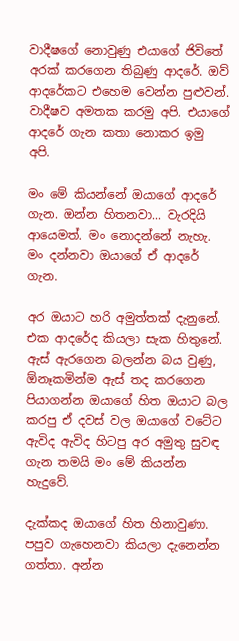වාදීෂගේ නොවුණු එයාගේ ජිවිතේ අරක් කරගෙන තිබුණු ආදරේ. ඔව් ආදරේකට එහෙම වෙන්න පුළුවන්. වාදීෂව අමතක කරමු අපි. එයාගේ ආදරේ ගැන කතා නොකර ඉමු අපි.

මං මේ කියන්නේ ඔයාගේ ආදරේ ගැන. ඔන්න හිතනවා... වැරදියි ආයෙමත්. මං නොදන්නේ නැහැ. මං දන්නවා ඔයාගේ ඒ ආදරේ ගැන.

අර ඔයාට හරි අමුත්තක් දැනුනේ. එක ආදරේද කියලා සැක හිතුනේ. ඇස් ඇරගෙන බලන්න බය වුණු, ඕනෑකමින්ම ඇස් තද කරගෙන පියාගන්න ඔයාගේ හිත ඔයාට බල කරපු ඒ දවස් වල ඔයාගේ වටේට ඇවිද ඇවිද හිටපු අර අමුතු සුවඳ ගැන තමයි මං මේ කියන්න හැදුවේ.

දැක්කද ඔයාගේ හිත හිනාවුණා. පපුව ගැහෙනවා කියලා දැනෙන්න ගත්තා. අන්න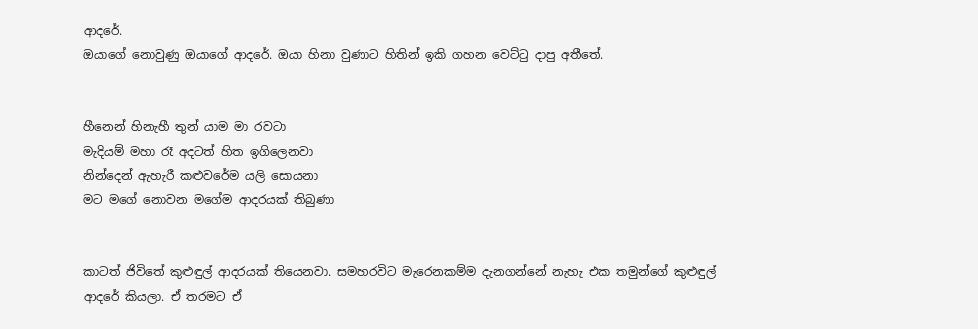ආදරේ.
ඔයාගේ නොවුණු ඔයාගේ ආදරේ. ඔයා හිනා වුණාට හිතින් ඉකි ගහන වෙට්ටු දාපු අතීතේ.


හීනෙන් හිනැහී තුන් යාම මා රවටා
මැදියම් මහා රෑ අදටත් හිත ඉගිලෙනවා
නින්දෙන් ඇහැරී කළුවරේම යලි සොයනා
මට මගේ නොවන මගේම ආදරයක් තිබුණා


කාටත් ජිවිතේ කුළුඳුල් ආදරයක් තියෙනවා. සමහරවිට මැරෙනකම්ම දැනගන්නේ නැහැ එක තමුන්ගේ කුළුඳුල් ආදරේ කියලා. ඒ තරමට ඒ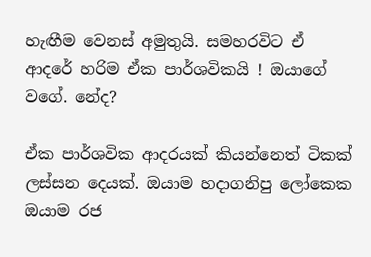හැඟීම වෙනස් අමුතුයි. සමහරවිට ඒ ආදරේ හරිම ඒක පාර්ශවිකයි ! ඔයාගේ වගේ. නේද?

ඒක පාර්ශවික ආදරයක් කියන්නෙත් ටිකක් ලස්සන දෙයක්. ඔයාම හදාගනිපු ලෝකෙක ඔයාම රජ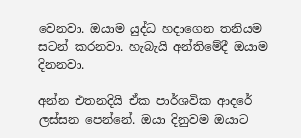වෙනවා. ඔයාම යුද්ධ හදාගෙන තනියම සටන් කරනවා. හැබැයි අන්තිමේදී ඔයාම දිනනවා.

අන්න එතනදියි ඒක පාර්ශවික ආදරේ ලස්සන පෙන්නේ. ඔයා දිනුවම ඔයාට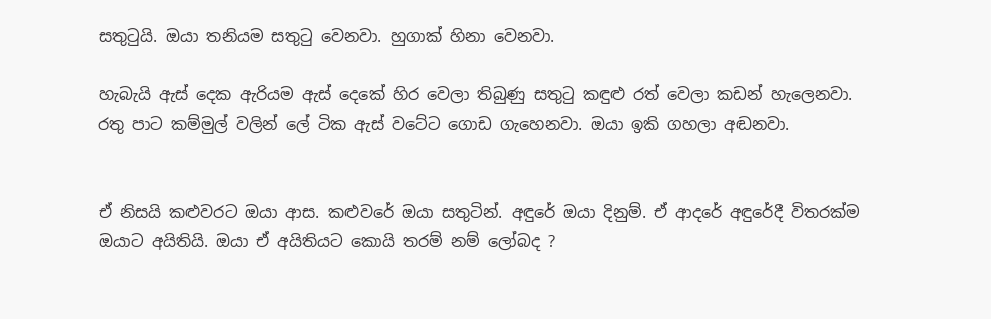සතුටුයි. ඔයා තනියම සතුටු වෙනවා. හුගාක් හිනා වෙනවා.

හැබැයි ඇස් දෙක ඇරියම ඇස් දෙකේ හිර වෙලා තිබුණු සතුටු කඳුළු රත් වෙලා කඩන් හැලෙනවා. රතු පාට කම්මුල් වලින් ලේ ටික ඇස් වටේට ගොඩ ගැහෙනවා. ඔයා ඉකි ගහලා අඬනවා.


ඒ නිසයි කළුවරට ඔයා ආස. කළුවරේ ඔයා සතුටින්. අඳුරේ ඔයා දිනුම්. ඒ ආදරේ අඳුරේදී විතරක්ම ඔයාට අයිතියි. ඔයා ඒ අයිතියට කොයි තරම් නම් ලෝබද ?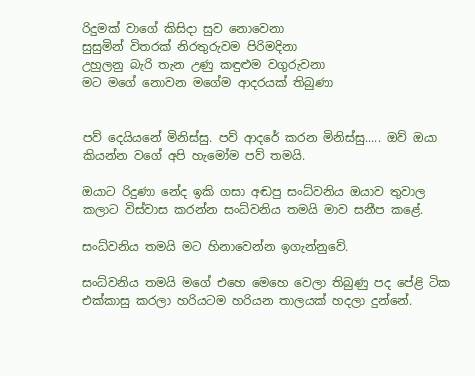රිදුමක් වාගේ කිසිදා සුව නොවෙනා
සුසුමින් විතරක් නිරතුරුවම පිරිමදිනා
උහුලනු බැරි තැන උණු කඳුළුම වගුරුවනා
මට මගේ නොවන මගේම ආදරයක් තිබුණා


පව් දෙයියනේ මිනිස්සු. පව් ආදරේ කරන මිනිස්සු..... ඔව් ඔයා කියන්න වගේ අපි හැමෝම පව් තමයි.

ඔයාට රිදුණා නේද ඉකි ගසා අඬපු සංධ්වනිය ඔයාව තුවාල කලාට විස්වාස කරන්න සංධ්වනිය තමයි මාව සනීප කළේ.

සංධ්වනිය තමයි මට හිනාවෙන්න ඉගැන්නුවේ.

සංධ්වනිය තමයි මගේ එහෙ මෙහෙ වෙලා තිබුණු පද පේළි ටික එක්කාසු කරලා හරියටම හරියන තාලයක් හදලා දුන්නේ.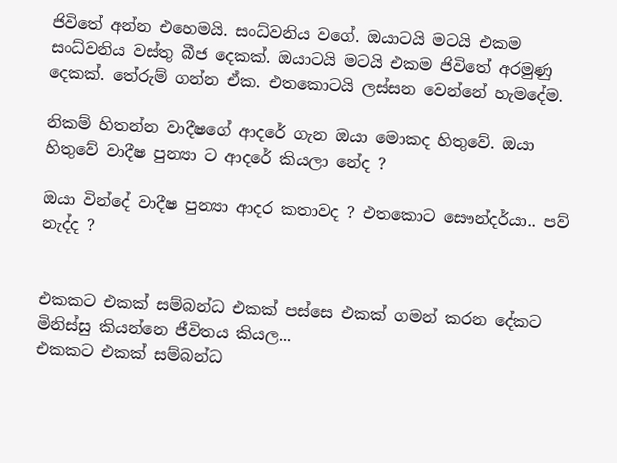ජිවිතේ අන්න එහෙමයි. සංධ්වනිය වගේ. ඔයාටයි මටයි එකම සංධ්වනිය වස්තු බීජ දෙකක්. ඔයාටයි මටයි එකම ජිවිතේ අරමුණු දෙකක්. තේරුම් ගන්න ඒක. එතකොටයි ලස්සන වෙන්නේ හැමදේම.

නිකම් හිතන්න වාදීෂගේ ආදරේ ගැන ඔයා මොකද හිතුවේ. ඔයා හිතුවේ වාදීෂ පුන්‍යා ට ආදරේ කියලා නේද ?

ඔයා වින්දේ වාදීෂ පුන්‍යා ආදර කතාවද ? එතකොට සෞන්දර්යා.. පව් නැද්ද ?


එකකට එකක් සම්බන්ධ එකක් පස්සෙ එකක් ගමන් කරන දේකට මිනිස්සු කියන්නෙ ජීවිතය කියල...
එකකට එකක් සම්බන්ධ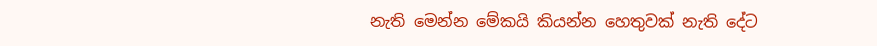නැති මෙන්න මේකයි කියන්න හෙතුවක් නැති දේට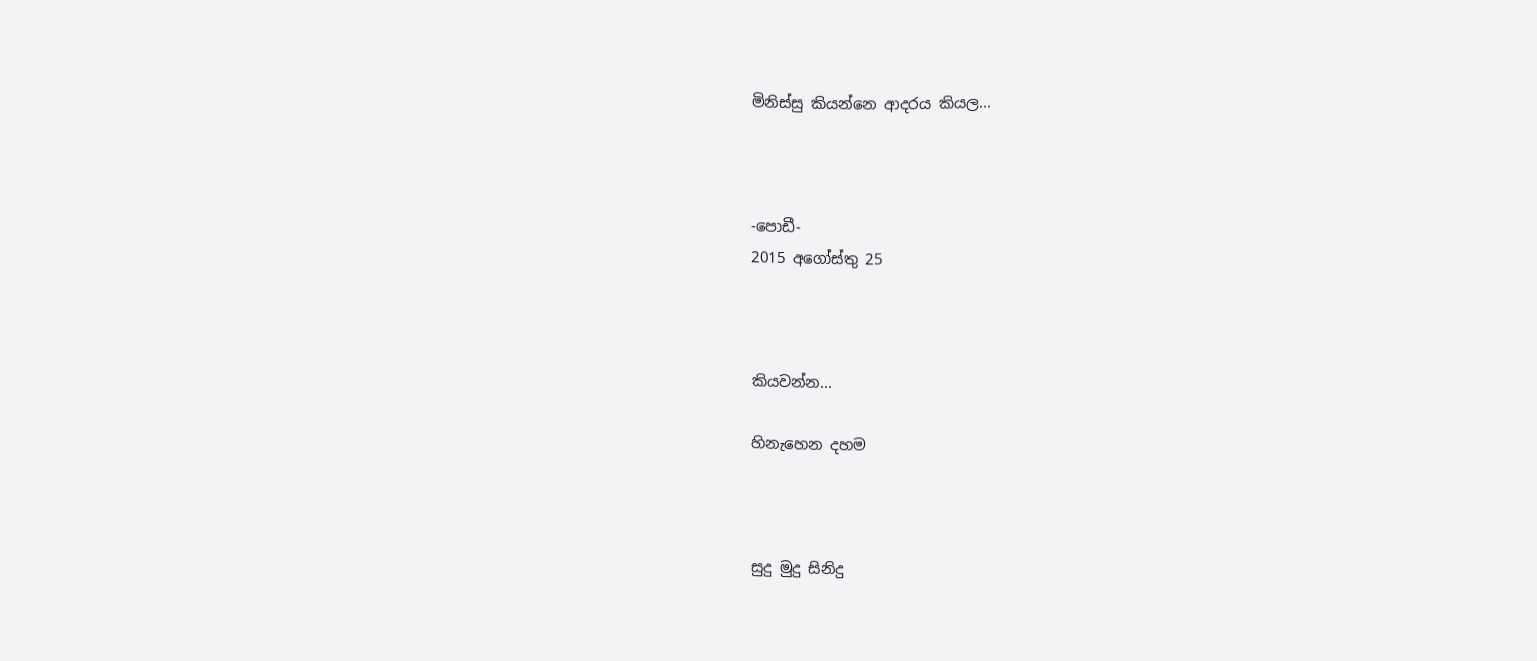මිනිස්සු කියන්නෙ ආදරය කියල...



-පොඩී-
2015 අගෝස්තු 25



කියවන්න...

හිනැහෙන දහම



සුදු මුදු සිනිදු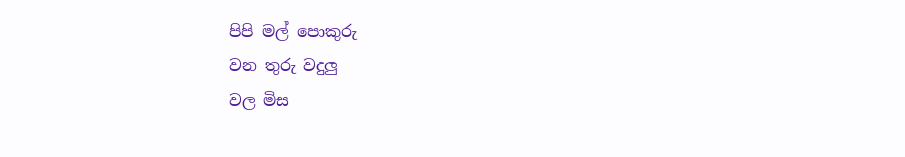පිපි මල් පොකුරු
වන තුරු වදුලු
වල මිස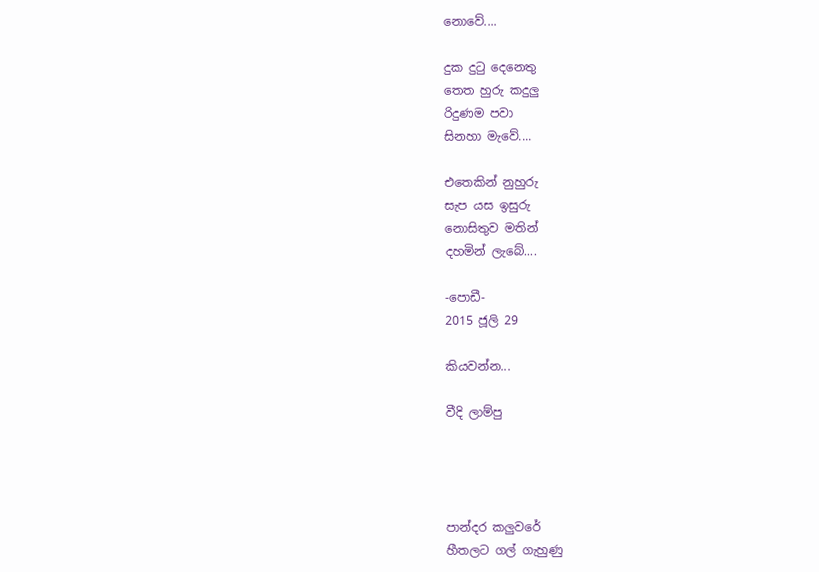නොවේ....

දුක දුටු දෙනෙතු
තෙත හුරු කදුලු
රිදුණම පවා
සිනහා මැවේ....

එතෙකින් නුහුරු
සැප යස ඉසුරු
නොසිතුව මතින්
දහමින් ලැබේ....

-පොඩී-
2015 ජූලි 29

කියවන්න...

වීදි ලාම්පු




පාන්දර කලුවරේ
හීතලට ගල් ගැහුණු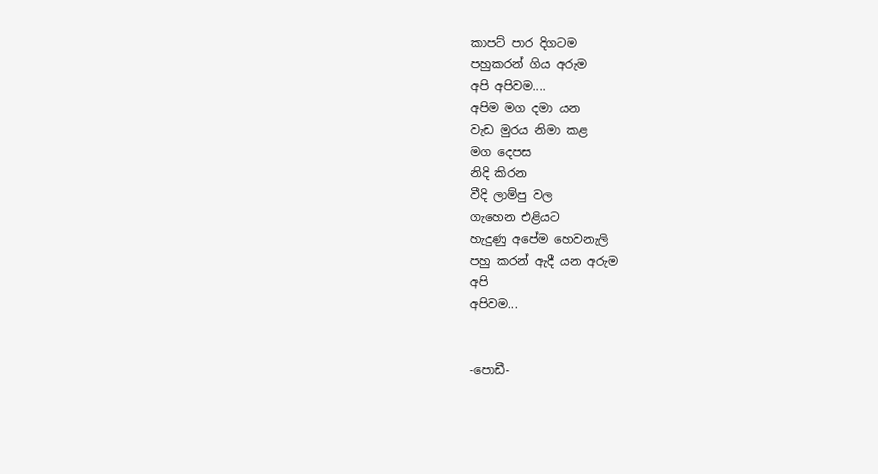කාපට් පාර දිගටම
පහුකරන් ගිය අරුම
අපි අපිවම....
අපිම මග දමා යන
වැඩ මුරය නිමා කළ
මග දෙපස
නිදි කිරන
වීදි ලාම්පු වල
ගැහෙන එළියට
හැදුණු අපේම හෙවනැලි
පහු කරන් ඇදී යන අරුම
අපි
අපිවම...


-පොඩී-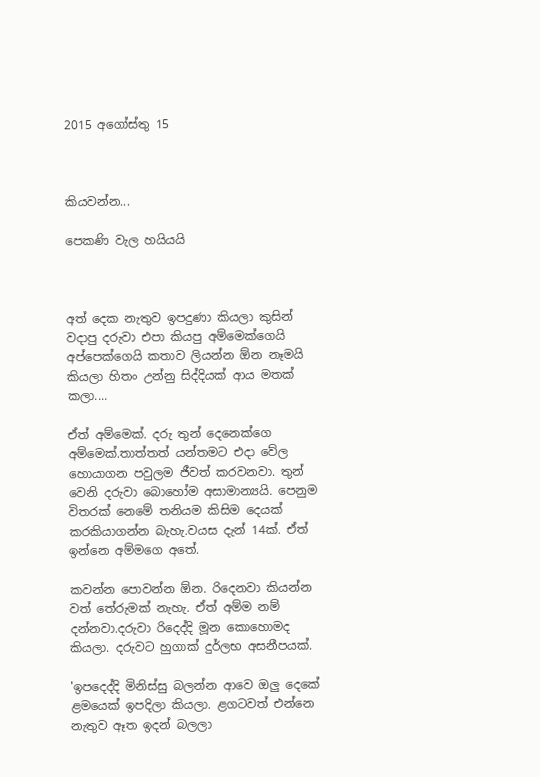2015 අගෝස්තු 15



කියවන්න...

පෙකණි වැල හයියයි



අත් දෙක නැතුව ඉපදුණා කියලා කුසින් වදාපු දරුවා එපා කියපු අම්මෙක්ගෙයි අප්පෙක්ගෙයි කතාව ලියන්න ඕන නෑමයි කියලා හිතං උන්නු සිද්දියක් ආය මතක් කලා....

ඒත් අම්මෙක්. දරු තුන් දෙනෙක්ගෙ අම්මෙක්.තාත්තත් යන්තමට එදා වේල හොයාගන පවුලම ජීවත් කරවනවා. තුන් වෙනි දරුවා බොහෝම අසාමාන්‍යයි. පෙනුම විතරක් නෙමේ තනියම කිසිම දෙයක් කරකියාගන්න බැහැ.වයස දැන් 14ක්. ඒත් ඉන්නෙ අම්මගෙ අතේ.

කවන්න පොවන්න ඕන. රිදෙනවා කියන්න වත් තේරුමක් නැහැ. ඒත් අම්ම නම් දන්නවා.දරුවා රිදෙද්දි මූන කොහොමද කියලා. දරුවට හුගාක් දුර්ලභ අසනීපයක්.

'ඉපදෙද්දි මිනිස්සු බලන්න ආවෙ ඔලු දෙකේ ළමයෙක් ඉපදිලා කියලා. ළගටවත් එන්නෙ නැතුව ඈත ඉදන් බලලා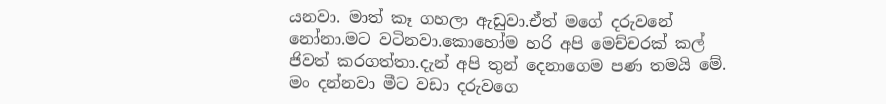යනවා. මාත් කෑ ගහලා ඇඩුවා.ඒත් මගේ දරුවනේ නෝනා.මට වටිනවා.කොහෝම හරි අපි මෙච්චරක් කල් ජිවත් කරගත්තා.දැන් අපි තුන් දෙනාගෙම පණ තමයි මේ. මං දන්නවා මීට වඩා දරුවගෙ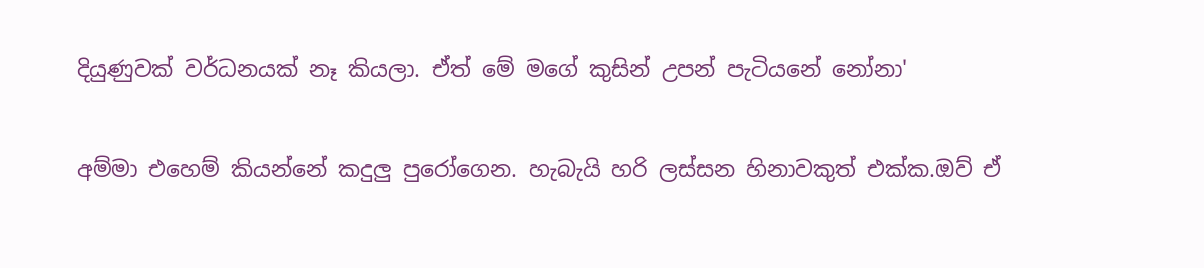දියුණුවක් වර්ධනයක් නෑ කියලා. ඒත් මේ මගේ කුසින් උපන් පැටියනේ නෝනා'

අම්මා එහෙම් කියන්නේ කදුලු පුරෝගෙන. හැබැයි හරි ලස්සන හිනාවකුත් එක්ක.ඔව් ඒ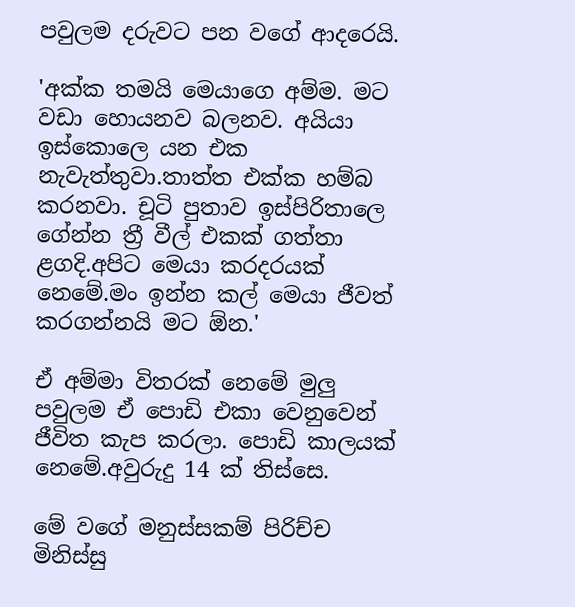පවුලම දරුවට පන වගේ ආදරෙයි.

'අක්ක තමයි මෙයාගෙ අම්ම. මට වඩා හොයනව බලනව. අයියා ඉස්කොලෙ යන එක නැවැත්තුවා.තාත්ත එක්ක හම්බ කරනවා. චූටි පුතාව ඉස්පිරිතාලෙ ගේන්න ත්‍රී වීල් එකක් ගත්තා ළගදි.අපිට මෙයා කරදරයක් නෙමේ.මං ඉන්න කල් මෙයා ජීවත් කරගන්නයි මට ඕන.'

ඒ අම්මා විතරක් නෙමේ මුලු පවුලම ඒ පොඩි එකා වෙනුවෙන් ජීවිත කැප කරලා. පොඩි කාලයක් නෙමේ.අවුරුදු 14 ක් තිස්සෙ.

මේ වගේ මනුස්සකම් පිරිච්ච මිනිස්සු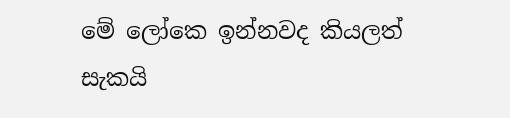මේ ලෝකෙ ඉන්නවද කියලත් සැකයි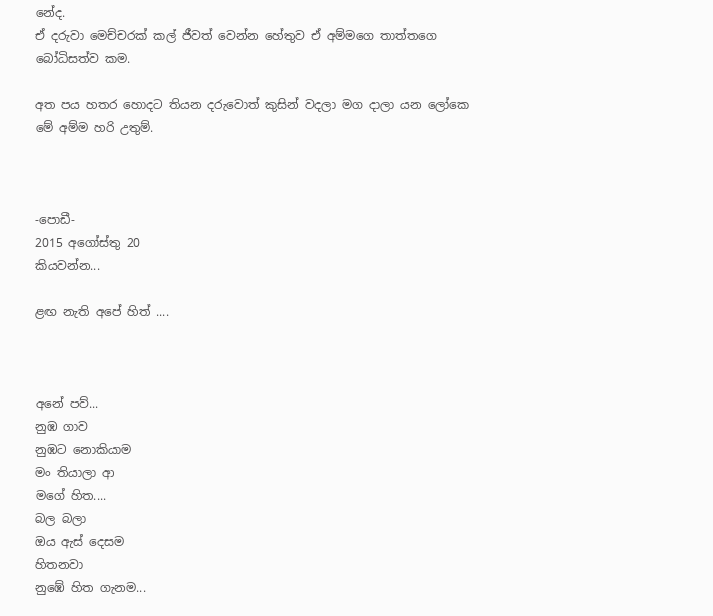නේද.
ඒ දරුවා මෙච්චරක් කල් ජීවත් වෙන්න හේතුව ඒ අම්මගෙ තාත්තගෙ බෝධිසත්ව කම.

අත පය හතර හොදට තියන දරුවොත් කුසින් වදලා මග දාලා යන ලෝකෙ මේ අම්ම හරි උතුම්.



-පොඩී-
2015 අගෝස්තු 20
කියවන්න...

ළඟ නැති අපේ හිත් ....



අනේ පව්...
නුඹ ගාව
නුඹට නොකියාම
මං තියාලා ආ
මගේ හිත....
බල බලා
ඔය ඇස් දෙසම
හිතනවා
නුඹේ හිත ගැනම...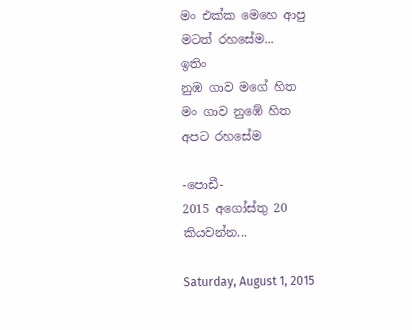මං එක්ක මෙහෙ ආපු
මටත් රහසේම...
ඉතිං
නුඹ ගාව මගේ හිත
මං ගාව නුඹේ හිත
අපට රහසේම

-පොඩී-
2015 අගෝස්තු 20
කියවන්න...

Saturday, August 1, 2015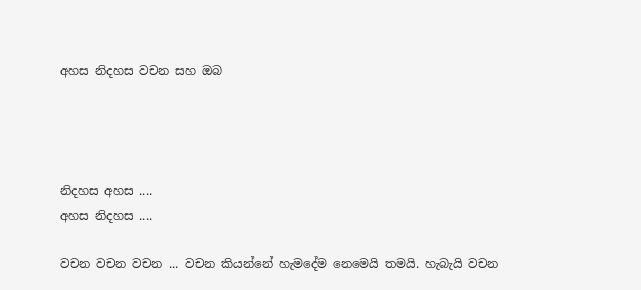අහස නිදහස වචන සහ ඔබ




නිදහස අහස ....
අහස නිදහස ....

වචන වචන වචන ... වචන කියන්නේ හැමදේම නෙමෙයි තමයි. හැබැයි වචන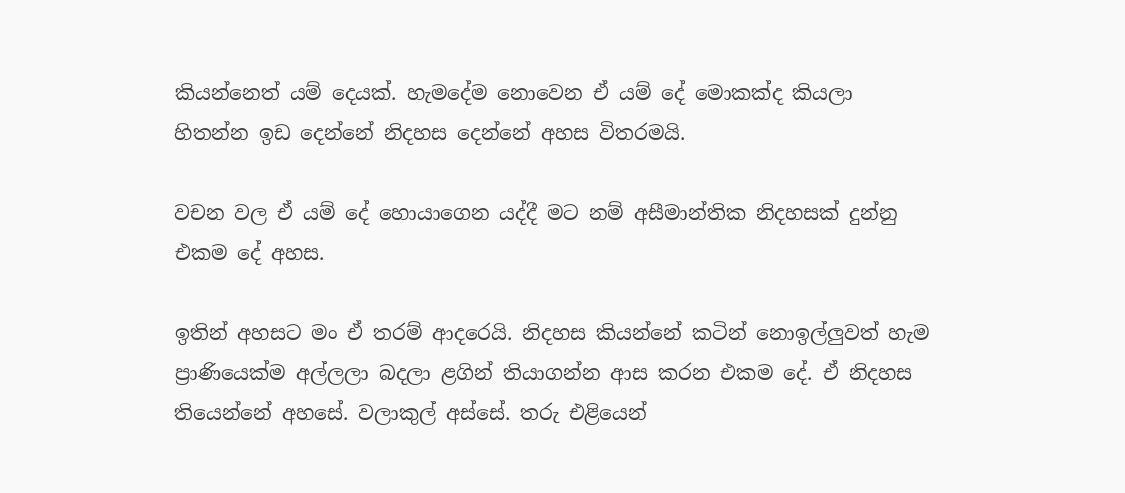කියන්නෙත් යම් දෙයක්. හැමදේම නොවෙන ඒ යම් දේ මොකක්ද කියලා හිතන්න ඉඩ දෙන්නේ නිදහස දෙන්නේ අහස විතරමයි.

වචන වල ඒ යම් දේ හොයාගෙන යද්දී මට නම් අසීමාන්තික නිදහසක් දුන්නු එකම දේ අහස.

ඉතින් අහසට මං ඒ තරම් ආදරෙයි. නිදහස කියන්නේ කටින් නොඉල්ලුවත් හැම ප්‍රාණියෙක්ම අල්ලලා බදලා ළගින් තියාගන්න ආස කරන එකම දේ. ඒ නිදහස තියෙන්නේ අහසේ. වලාකුල් අස්සේ. තරු එළියෙන්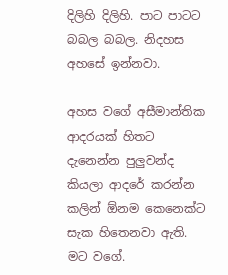දිලිහි දිලිහි. පාට පාටට බබල බබල. නිදහස අහසේ ඉන්නවා.

අහස වගේ අසීමාන්තික ආදරයක් හිතට දැනෙන්න පුලුවන්ද කියලා ආදරේ කරන්න කලින් ඕනම කෙනෙක්ට සැක හිතෙනවා ඇති. මට වගේ.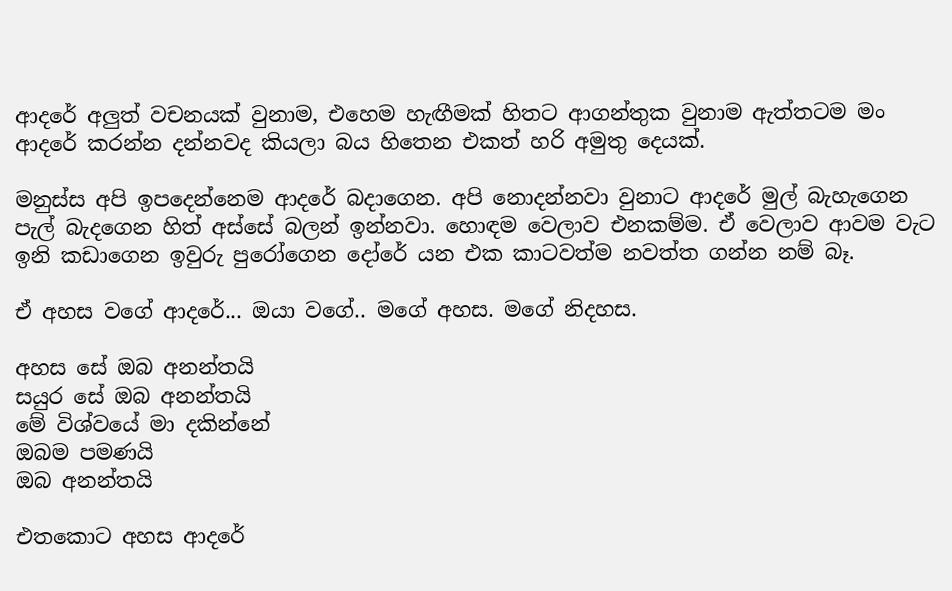ආදරේ අලුත් වචනයක් වුනාම, එහෙම හැඟීමක් හිතට ආගන්තුක වුනාම ඇත්තටම මං ආදරේ කරන්න දන්නවද කියලා බය හිතෙන එකත් හරි අමුතු දෙයක්.

මනුස්ස අපි ඉපදෙන්නෙම ආදරේ බදාගෙන. අපි නොදන්නවා වුනාට ආදරේ මුල් බැහැගෙන පැල් බැදගෙන හිත් අස්සේ බලන් ඉන්නවා. හොඳම වෙලාව එනකම්ම. ඒ වෙලාව ආවම වැට ඉනි කඩාගෙන ඉවුරු පුරෝගෙන දෝරේ යන එක කාටවත්ම නවත්ත ගන්න නම් බෑ.

ඒ අහස වගේ ආදරේ... ඔයා වගේ.. මගේ අහස. මගේ නිදහස.

අහස සේ ඔබ අනන්තයි
සයුර සේ ඔබ අනන්තයි
මේ විශ්වයේ මා දකින්නේ
ඔබම පමණයි
ඔබ අනන්තයි

එතකොට අහස ආදරේ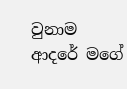වුනාම ආදරේ මගේ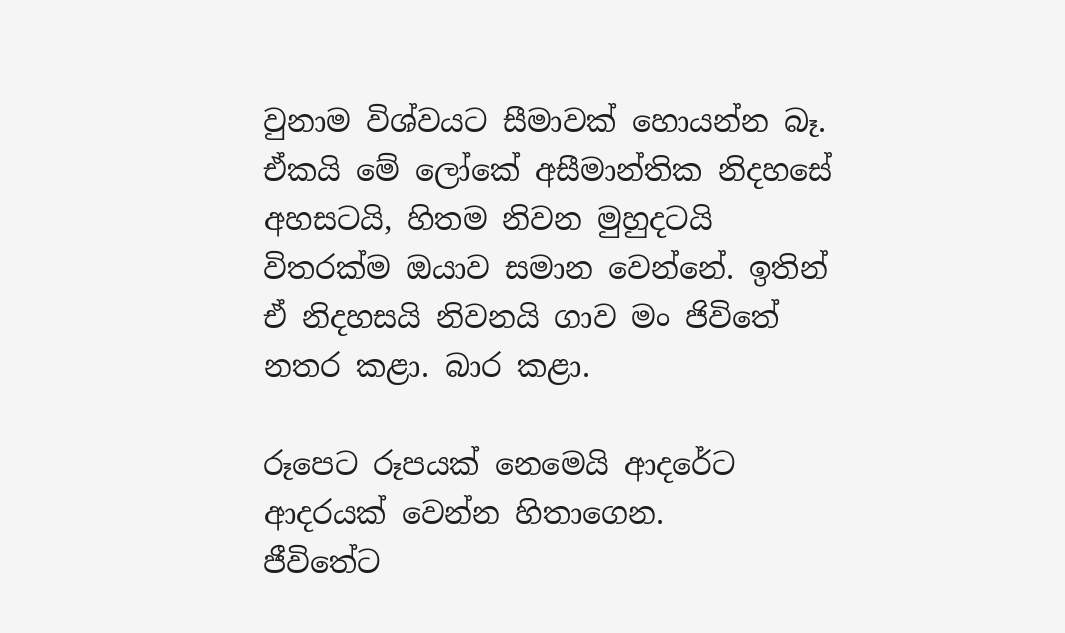වුනාම විශ්වයට සීමාවක් හොයන්න බෑ. ඒකයි මේ ලෝකේ අසීමාන්තික නිදහසේ අහසටයි, හිතම නිවන මුහුදටයි විතරක්ම ඔයාව සමාන වෙන්නේ. ඉතින් ඒ නිදහසයි නිවනයි ගාව මං ජිවිතේ නතර කළා. බාර කළා.

රූපෙට රූපයක් නෙමෙයි ආදරේට ආදරයක් වෙන්න හිතාගෙන.
ජීවිතේට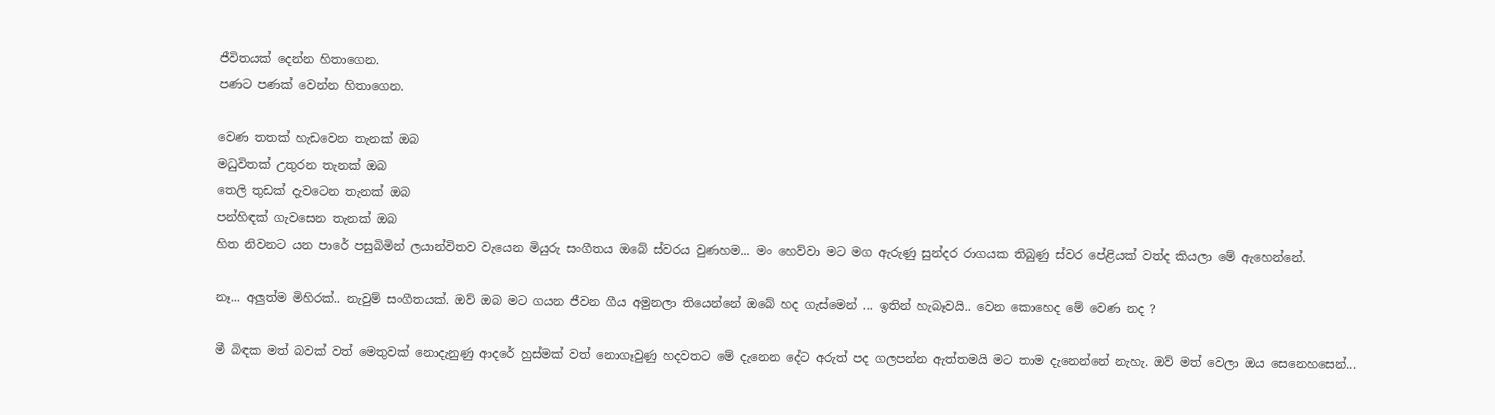ජීවිතයක් දෙන්න හිතාගෙන.
පණට පණක් වෙන්න හිතාගෙන.

වෙණ තතක් හැඩවෙන තැනක් ඔබ
මධුවිතක් උතුරන තැනක් ඔබ
තෙලි තුඩක් දැවටෙන තැනක් ඔබ
පන්හිඳක් ගැවසෙන තැනක් ඔබ
හිත නිවනට යන පාරේ පසුබිමින් ලයාන්විතව වැයෙන මියුරු සංගීතය ඔබේ ස්වරය වුණහම... මං හෙව්වා මට මග ඇරුණු සුන්දර රාගයක තිබුණු ස්වර පේළියක් වත්ද කියලා මේ ඇහෙන්නේ.

නෑ... අලුත්ම මිහිරක්.. නැවුම් සංගීතයක්. ඔව් ඔබ මට ගයන ජීවන ගීය අමුනලා තියෙන්නේ ඔබේ හද ගැස්මෙන් ... ඉතින් හැබෑවයි.. වෙන කොහෙද මේ වෙණ නද ?

මී බිඳක මත් බවක් වත් මෙතුවක් නොදැනුණු ආදරේ හුස්මක් වත් නොගෑවුණු හදවතට මේ දැනෙන දේට අරුත් පද ගලපන්න ඇත්තමයි මට තාම දැනෙන්නේ නැහැ. ඔව් මත් වෙලා ඔය සෙනෙහසෙන්...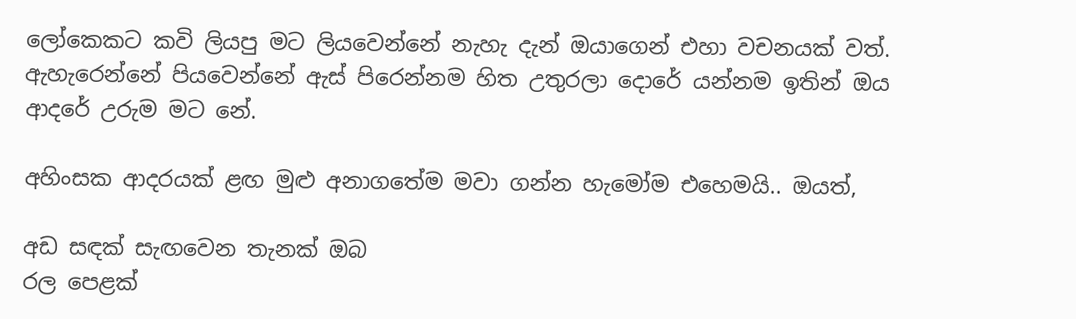ලෝකෙකට කවි ලියපු මට ලියවෙන්නේ නැහැ දැන් ඔයාගෙන් එහා වචනයක් වත්. ඇහැරෙන්නේ පියවෙන්නේ ඇස් පිරෙන්නම හිත උතුරලා දොරේ යන්නම ඉතින් ඔය ආදරේ උරුම මට නේ.

අහිංසක ආදරයක් ළඟ මුළු අනාගතේම මවා ගන්න හැමෝම එහෙමයි.. ඔයත්,

අඩ සඳක් සැඟවෙන තැනක් ඔබ
රල පෙළක්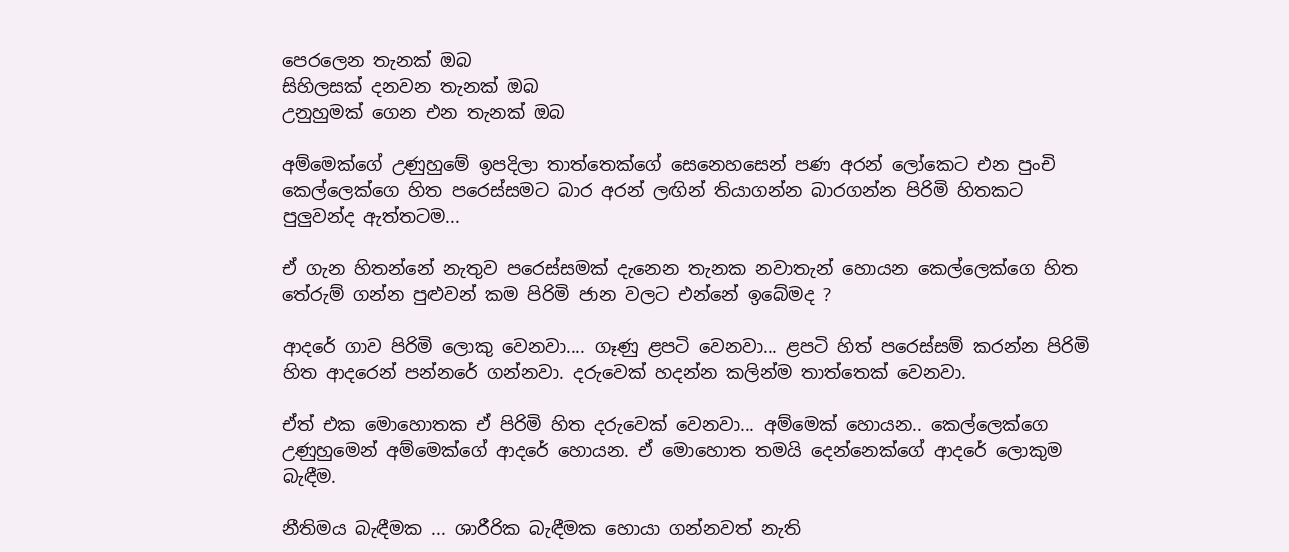පෙරලෙන තැනක් ඔබ
සිහිලසක් දනවන තැනක් ඔබ
උනුහුමක් ගෙන එන තැනක් ඔබ

අම්මෙක්ගේ උණුහුමේ ඉපදිලා තාත්තෙක්ගේ සෙනෙහසෙන් පණ අරන් ලෝකෙට එන පුංචි කෙල්ලෙක්ගෙ හිත පරෙස්සමට බාර අරන් ලඟින් තියාගන්න බාරගන්න පිරිමි හිතකට පුලුවන්ද ඇත්තටම...

ඒ ගැන හිතන්නේ නැතුව පරෙස්සමක් දැනෙන තැනක නවාතැන් හොයන කෙල්ලෙක්ගෙ හිත තේරුම් ගන්න පුළුවන් කම පිරිමි ජාන වලට එන්නේ ඉබේමද ?

ආදරේ ගාව පිරිමි ලොකු වෙනවා.... ගෑණු ළපටි වෙනවා... ළපටි හිත් පරෙස්සම් කරන්න පිරිමි හිත ආදරෙන් පන්නරේ ගන්නවා. දරුවෙක් හදන්න කලින්ම තාත්තෙක් වෙනවා.

ඒත් එක මොහොතක ඒ පිරිමි හිත දරුවෙක් වෙනවා... අම්මෙක් හොයන.. කෙල්ලෙක්ගෙ උණුහුමෙන් අම්මෙක්ගේ ආදරේ හොයන. ඒ මොහොත තමයි දෙන්නෙක්ගේ ආදරේ ලොකුම බැඳීම.

නීතිමය බැඳීමක ... ශාරීරික බැඳීමක හොයා ගන්නවත් නැති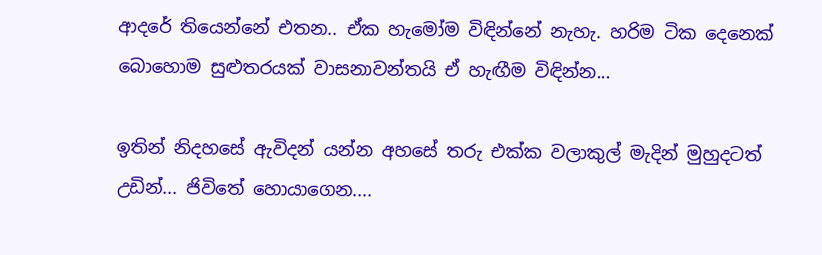ආදරේ තියෙන්නේ එතන.. ඒක හැමෝම විඳින්නේ නැහැ. හරිම ටික දෙනෙක් බොහොම සුළුතරයක් වාසනාවන්තයි ඒ හැඟීම විඳින්න...

ඉතින් නිදහසේ ඇවිදන් යන්න අහසේ තරු එක්ක වලාකුල් මැදින් මුහුදටත් උඩින්... ජිවිතේ හොයාගෙන....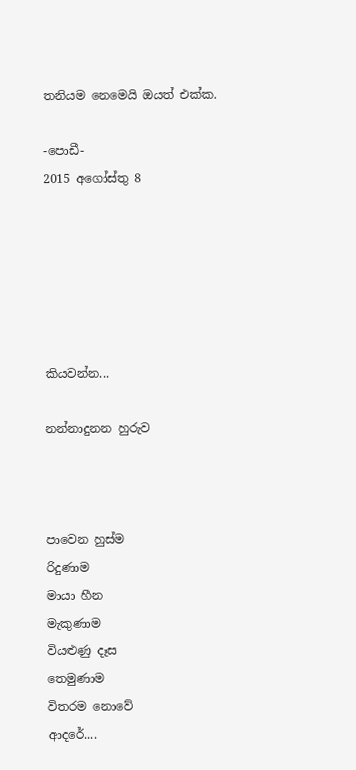තනියම නෙමෙයි ඔයත් එක්ක.

-පොඩී-
2015 අගෝස්තු 8






කියවන්න...

නන්නාදුනන හුරුව



පාවෙන හුස්ම
රිදුණාම
මායා හීන
මැකුණාම
වියළුණු දෑස
තෙමුණාම
විතරම නොවේ
ආදරේ....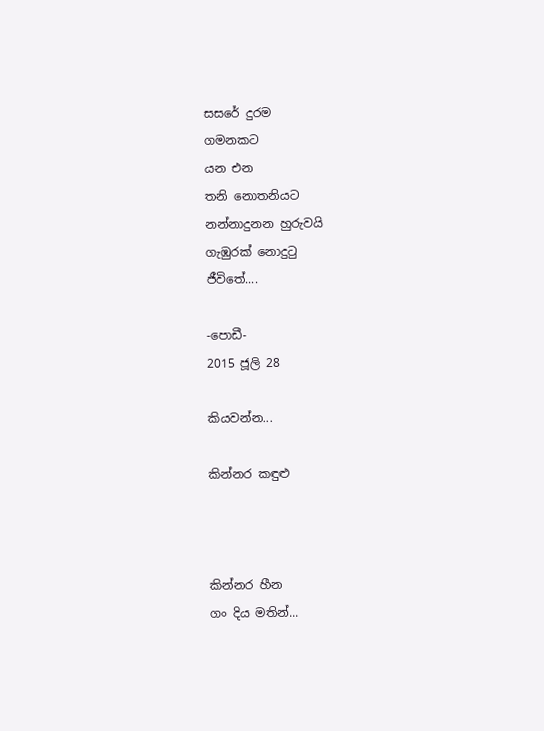සසරේ දුරම
ගමනකට
යන එන
තනි නොතනියට
නන්නාදුනන හුරුවයි
ගැඹුරක් නොදුටු
ජීවිතේ....

-පොඩී-
2015 ජූලි 28

කියවන්න...

කින්නර කඳුළු



කින්නර හීන
ගං දිය මතින්...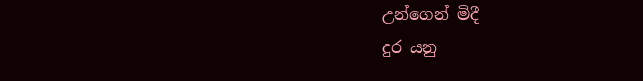උන්ගෙන් මිදී
දුර යනු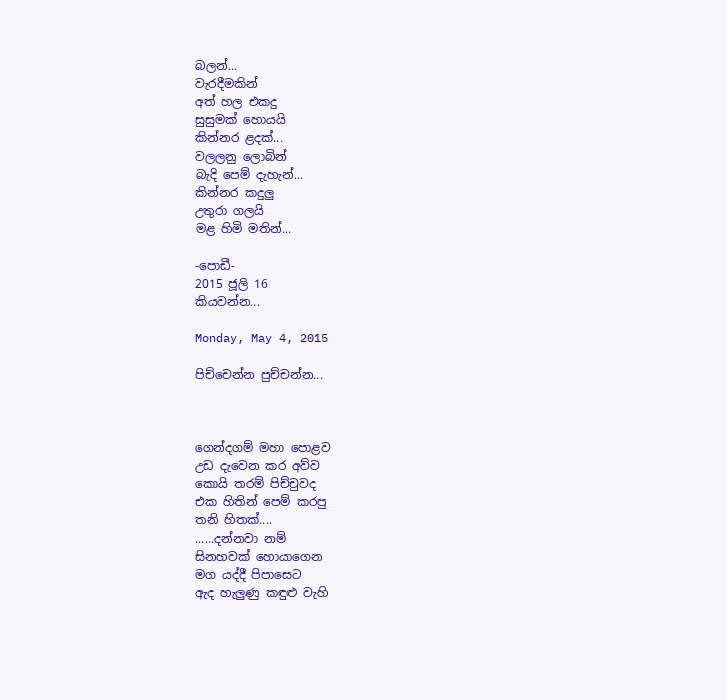බලන්...
වැරදීමකින්
අත් හල එකදු
සුසුමක් හොයයි
කින්නර ළදක්...
වලලනු ලොබින්
බැදි පෙම් දැහැන්...
කින්නර කදුලු
උතුරා ගලයි
මළ හිමි මතින්...

-පොඩී-
2015 ජූලි 16
කියවන්න...

Monday, May 4, 2015

පිච්චෙන්න පුච්චන්න...



ගෙන්දගම් මහා පොළව
උඩ දැවෙන කර අව්ව
කොයි තරම් පිච්චුවද
එක හිතින් පෙම් කරපු
තනි හිතක්....
......දන්නවා නම්
සිනහවක් හොයාගෙන
මග යද්දී පිපාසෙට
ඇද හැලුණු කඳුළු වැහි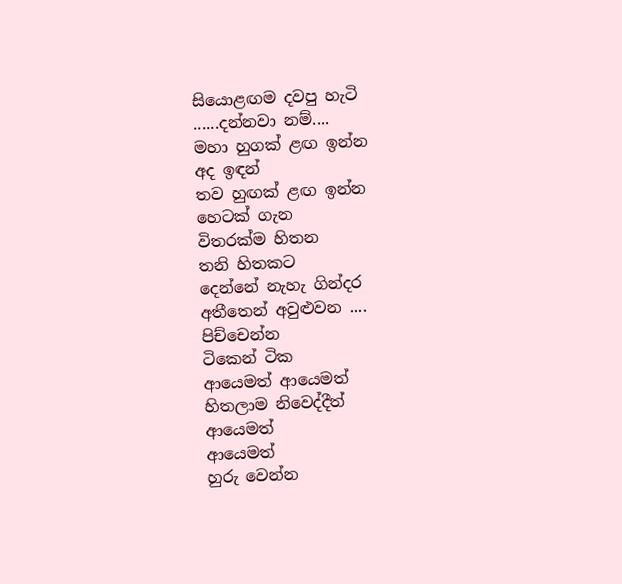සියොළඟම දවපු හැටි
......දන්නවා නම්....
මහා හුගක් ළඟ ඉන්න
අද ඉඳන්
තව හුඟක් ළඟ ඉන්න
හෙටක් ගැන
විතරක්ම හිතන
තනි හිතකට
දෙන්නේ නැහැ ගින්දර
අතීතෙන් අවුළුවන ....
පිච්චෙන්න
ටිකෙන් ටික
ආයෙමත් ආයෙමත්
හිතලාම නිවෙද්දීත්
ආයෙමත්
ආයෙමත්
හුරු වෙන්න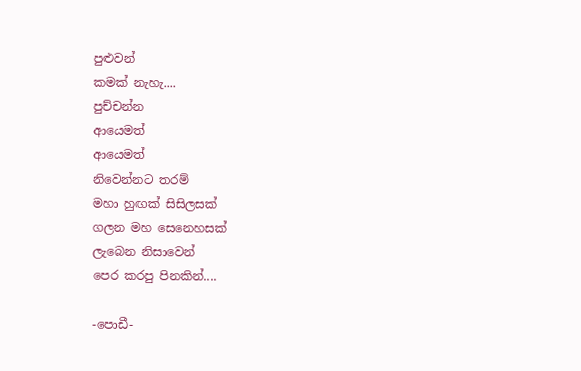පුළුවන්
කමක් නැහැ....
පුච්චන්න
ආයෙමත්
ආයෙමත්
නිවෙන්නට තරම්
මහා හුඟක් සිසිලසක්
ගලන මහ සෙනෙහසක්
ලැබෙන නිසාවෙන්
පෙර කරපු පිනකින්....

-පොඩී-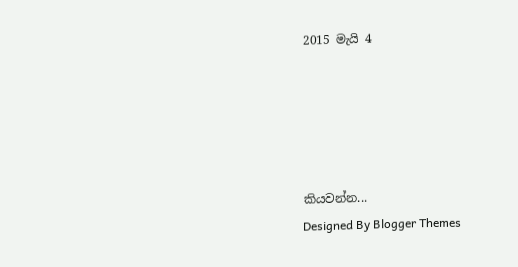2015 මැයි 4





කියවන්න...
Designed By Blogger Themes